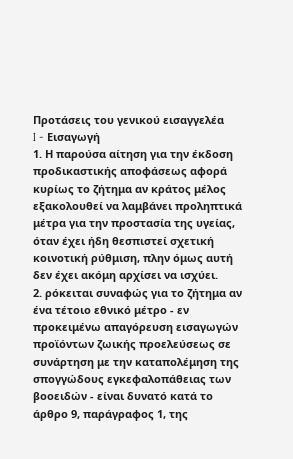Προτάσεις του γενικού εισαγγελέα
I - Εισαγωγή
1. Η παρούσα αίτηση για την έκδοση προδικαστικής αποφάσεως αφορά κυρίως το ζήτημα αν κράτος μέλος εξακολουθεί να λαμβάνει προληπτικά μέτρα για την προστασία της υγείας, όταν έχει ήδη θεσπιστεί σχετική κοινοτική ρύθμιση, πλην όμως αυτή δεν έχει ακόμη αρχίσει να ισχύει.
2. ρόκειται συναφώς για το ζήτημα αν ένα τέτοιο εθνικό μέτρο - εν προκειμένω απαγόρευση εισαγωγών προϊόντων ζωικής προελεύσεως σε συνάρτηση με την καταπολέμηση της σπογγώδους εγκεφαλοπάθειας των βοοειδών - είναι δυνατό κατά το άρθρο 9, παράγραφος 1, της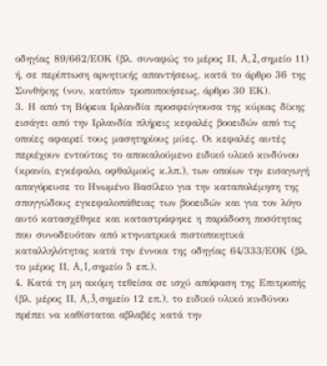οδηγίας 89/662/ΕΟΚ (βλ. συναφώς το μέρος ΙΙ, A, 2, σημείο 11) ή, σε περίπτωση αρνητικής απαντήσεως, κατά το άρθρο 36 της Συνθήκης (νυν, κατόπιν τροποποιήσεως, άρθρο 30 ΕΚ).
3. Η από τη Βόρεια Ιρλανδία προσφεύγουσα της κύριας δίκης εισάγει από την Ιρλανδία πλήρεις κεφαλές βοοειδών από τις οποίες αφαιρεί τους μασητηρίους μύες. Οι κεφαλές αυτές περιέχουν εντούτοις το αποκαλούμενο ειδικό υλικό κινδύνου (κρανίο, εγκέφαλο, οφθαλμούς κ.λπ.), των οποίων την εισαγωγή απαγόρευσε το Ηνωμένο Βασίλειο για την καταπολέμηση της σπογγώδους εγκεφαλοπάθειας των βοοειδών και για τον λόγο αυτό κατασχέθηκε και καταστράφηκε η παράδοση ποσότητας που συνοδευόταν από κτηνιατρικά πιστοποιητικά καταλληλότητας κατά την έννοια της οδηγίας 64/333/ΕΟΚ (βλ. το μέρος ΙΙ, A, 1, σημείο 5 επ.).
4. Κατά τη μη ακόμη τεθείσα σε ισχύ απόφαση της Επιτροπής (βλ. μέρος ΙΙ, A, 3, σημείο 12 επ.), το ειδικό υλικό κινδύνου πρέπει να καθίσταται αβλαβές κατά την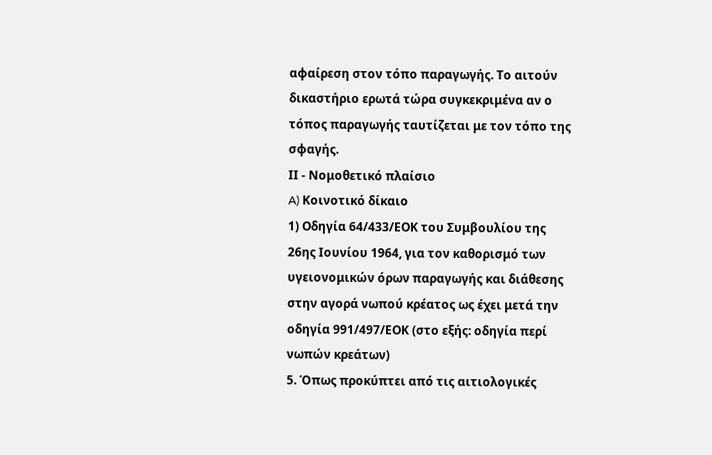αφαίρεση στον τόπο παραγωγής. Το αιτούν δικαστήριο ερωτά τώρα συγκεκριμένα αν ο τόπος παραγωγής ταυτίζεται με τον τόπο της σφαγής.
ΙΙ - Νομοθετικό πλαίσιο
A) Κοινοτικό δίκαιο
1) Οδηγία 64/433/ΕΟΚ του Συμβουλίου της 26ης Ιουνίου 1964, για τον καθορισμό των υγειονομικών όρων παραγωγής και διάθεσης στην αγορά νωπού κρέατος ως έχει μετά την οδηγία 991/497/ΕΟΚ (στο εξής: οδηγία περί νωπών κρεάτων)
5. Όπως προκύπτει από τις αιτιολογικές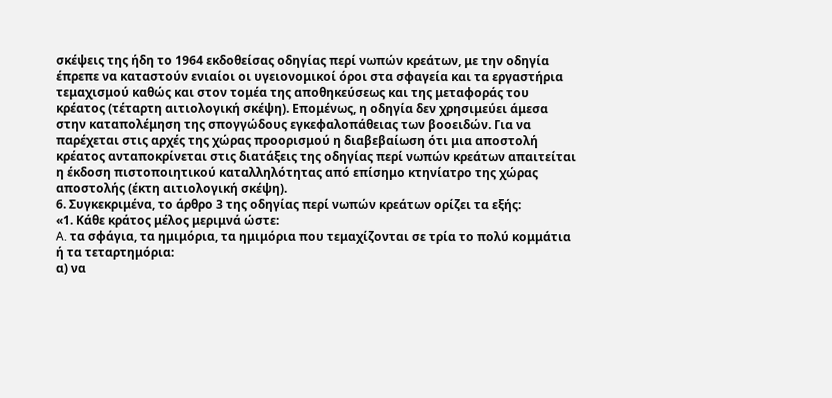σκέψεις της ήδη το 1964 εκδοθείσας οδηγίας περί νωπών κρεάτων, με την οδηγία έπρεπε να καταστούν ενιαίοι οι υγειονομικοί όροι στα σφαγεία και τα εργαστήρια τεμαχισμού καθώς και στον τομέα της αποθηκεύσεως και της μεταφοράς του κρέατος (τέταρτη αιτιολογική σκέψη). Επομένως, η οδηγία δεν χρησιμεύει άμεσα στην καταπολέμηση της σπογγώδους εγκεφαλοπάθειας των βοοειδών. Για να παρέχεται στις αρχές της χώρας προορισμού η διαβεβαίωση ότι μια αποστολή κρέατος ανταποκρίνεται στις διατάξεις της οδηγίας περί νωπών κρεάτων απαιτείται η έκδοση πιστοποιητικού καταλληλότητας από επίσημο κτηνίατρο της χώρας αποστολής (έκτη αιτιολογική σκέψη).
6. Συγκεκριμένα, το άρθρο 3 της οδηγίας περί νωπών κρεάτων ορίζει τα εξής:
«1. Κάθε κράτος μέλος μεριμνά ώστε:
A. τα σφάγια, τα ημιμόρια, τα ημιμόρια που τεμαχίζονται σε τρία το πολύ κομμάτια ή τα τεταρτημόρια:
α) να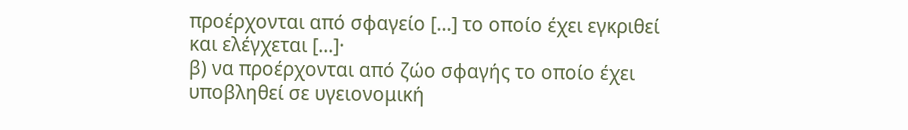προέρχονται από σφαγείο [...] το οποίο έχει εγκριθεί και ελέγχεται [...]·
β) να προέρχονται από ζώο σφαγής το οποίο έχει υποβληθεί σε υγειονομική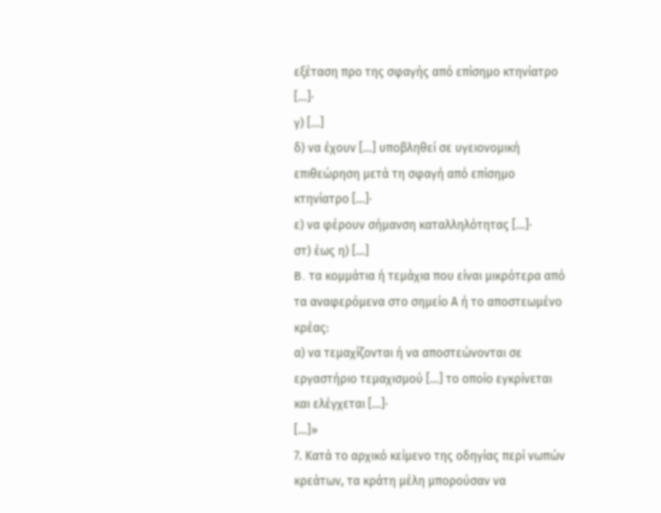εξέταση προ της σφαγής από επίσημο κτηνίατρο [...]·
γ) [...]
δ) να έχουν [...] υποβληθεί σε υγειονομική επιθεώρηση μετά τη σφαγή από επίσημο κτηνίατρο [...]·
ε) να φέρουν σήμανση καταλληλότητας [...]·
στ) έως η) [...]
B. τα κομμάτια ή τεμάχια που είναι μικρότερα από τα αναφερόμενα στο σημείο Α ή το αποστεωμένο κρέας:
α) να τεμαχίζονται ή να αποστεώνονται σε εργαστήριο τεμαχισμού [...] το οποίο εγκρίνεται και ελέγχεται [...]·
[...]»
7. Κατά το αρχικό κείμενο της οδηγίας περί νωπών κρεάτων, τα κράτη μέλη μπορούσαν να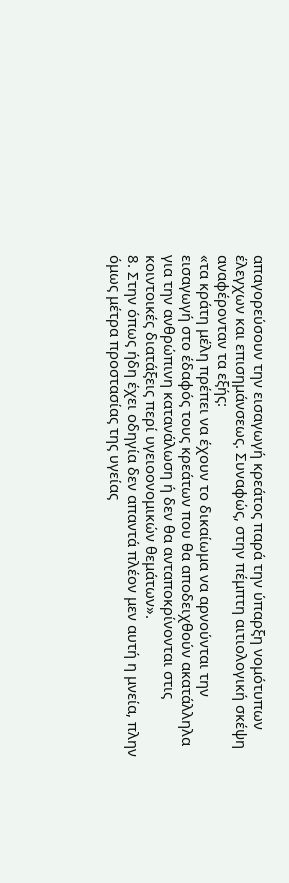απαγορεύσουν την εισαγωγή κρεάτος παρά την ύπαρξη νομότυπων έλεγχων και επισημάνσεως. Συναφώς, στην πέμπτη αιτιολογική σκέψη αναφέρονταν τα εξής:
«τα κράτη μέλη πρέπει να έχουν το δικαίωμα να αρνούνται την εισαγωγή στο έδαφός τους κρεάτων που θα αποδειχθούν ακατάλληλα για την ανθρώπινη κατανάλωση ή δεν θα ανταποκρίνονται στις κοιντοικές διατάξεις περί υγειοονομικών θεμάτων».
8. Στην όπως ήδη έχει οδηγία δεν απαντά πλέον μεν αυτή η μνεία, πλην όμως μέτρα προστασίας της υγείας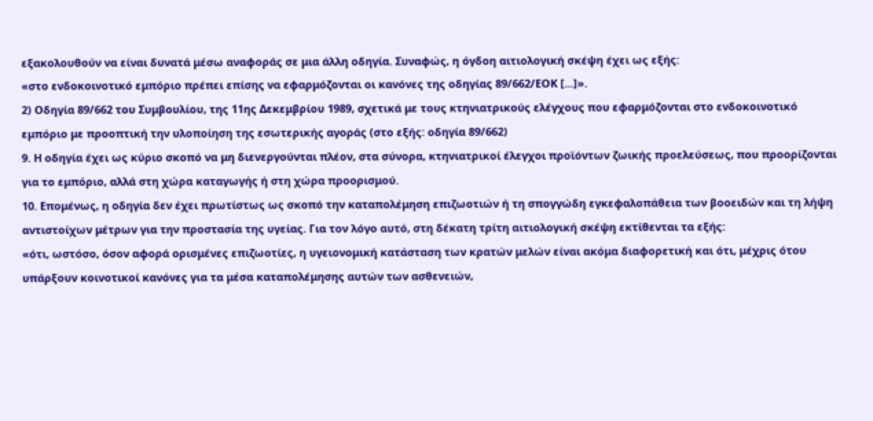εξακολουθούν να είναι δυνατά μέσω αναφοράς σε μια άλλη οδηγία. Συναφώς, η όγδοη αιτιολογική σκέψη έχει ως εξής:
«στο ενδοκοινοτικό εμπόριο πρέπει επίσης να εφαρμόζονται οι κανόνες της οδηγίας 89/662/ΕΟΚ [...]».
2) Οδηγία 89/662 του Συμβουλίου, της 11ης Δεκεμβρίου 1989, σχετικά με τους κτηνιατρικούς ελέγχους που εφαρμόζονται στο ενδοκοινοτικό εμπόριο με προοπτική την υλοποίηση της εσωτερικής αγοράς (στο εξής: οδηγία 89/662)
9. Η οδηγία έχει ως κύριο σκοπό να μη διενεργούνται πλέον, στα σύνορα, κτηνιατρικοί έλεγχοι προϊόντων ζωικής προελεύσεως, που προορίζονται για το εμπόριο, αλλά στη χώρα καταγωγής ή στη χώρα προορισμού.
10. Επομένως, η οδηγία δεν έχει πρωτίστως ως σκοπό την καταπολέμηση επιζωοτιών ή τη σπογγώδη εγκεφαλοπάθεια των βοοειδών και τη λήψη αντιστοίχων μέτρων για την προστασία της υγείας. Για τον λόγο αυτό, στη δέκατη τρίτη αιτιολογική σκέψη εκτίθενται τα εξής:
«ότι, ωστόσο, όσον αφορά ορισμένες επιζωοτίες, η υγειονομική κατάσταση των κρατών μελών είναι ακόμα διαφορετική και ότι, μέχρις ότου υπάρξουν κοινοτικοί κανόνες για τα μέσα καταπολέμησης αυτών των ασθενειών,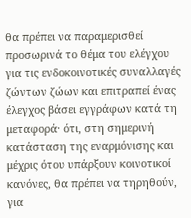θα πρέπει να παραμερισθεί προσωρινά το θέμα του ελέγχου για τις ενδοκοινοτικές συναλλαγές ζώντων ζώων και επιτραπεί ένας έλεγχος βάσει εγγράφων κατά τη μεταφορά· ότι, στη σημερινή κατάσταση της εναρμόνισης και μέχρις ότου υπάρξουν κοινοτικοί κανόνες, θα πρέπει να τηρηθούν, για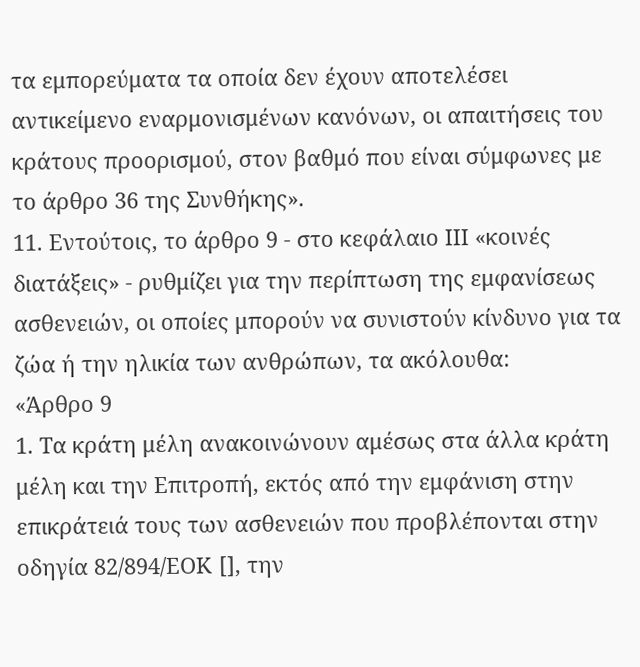τα εμπορεύματα τα οποία δεν έχουν αποτελέσει αντικείμενο εναρμονισμένων κανόνων, οι απαιτήσεις του κράτους προορισμού, στον βαθμό που είναι σύμφωνες με το άρθρο 36 της Συνθήκης».
11. Εντούτοις, το άρθρο 9 - στο κεφάλαιο ΙΙΙ «κοινές διατάξεις» - ρυθμίζει για την περίπτωση της εμφανίσεως ασθενειών, οι οποίες μπορούν να συνιστούν κίνδυνο για τα ζώα ή την ηλικία των ανθρώπων, τα ακόλουθα:
«Άρθρο 9
1. Τα κράτη μέλη ανακοινώνουν αμέσως στα άλλα κράτη μέλη και την Επιτροπή, εκτός από την εμφάνιση στην επικράτειά τους των ασθενειών που προβλέπονται στην οδηγία 82/894/ΕΟΚ [], την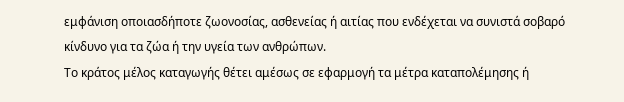εμφάνιση οποιασδήποτε ζωονοσίας, ασθενείας ή αιτίας που ενδέχεται να συνιστά σοβαρό κίνδυνο για τα ζώα ή την υγεία των ανθρώπων.
Το κράτος μέλος καταγωγής θέτει αμέσως σε εφαρμογή τα μέτρα καταπολέμησης ή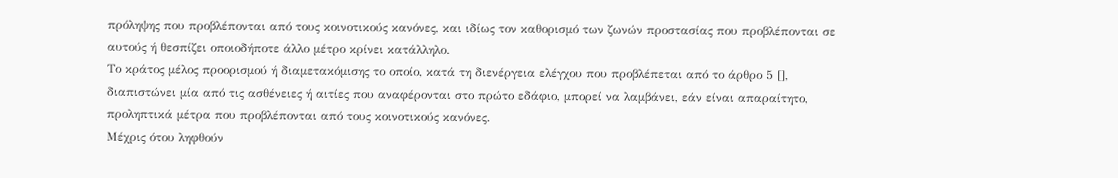πρόληψης που προβλέπονται από τους κοινοτικούς κανόνες, και ιδίως τον καθορισμό των ζωνών προστασίας που προβλέπονται σε αυτούς ή θεσπίζει οποιοδήποτε άλλο μέτρο κρίνει κατάλληλο.
Το κράτος μέλος προορισμού ή διαμετακόμισης το οποίο, κατά τη διενέργεια ελέγχου που προβλέπεται από το άρθρο 5 [], διαπιστώνει μία από τις ασθένειες ή αιτίες που αναφέρονται στο πρώτο εδάφιο, μπορεί να λαμβάνει, εάν είναι απαραίτητο, προληπτικά μέτρα που προβλέπονται από τους κοινοτικούς κανόνες.
Μέχρις ότου ληφθούν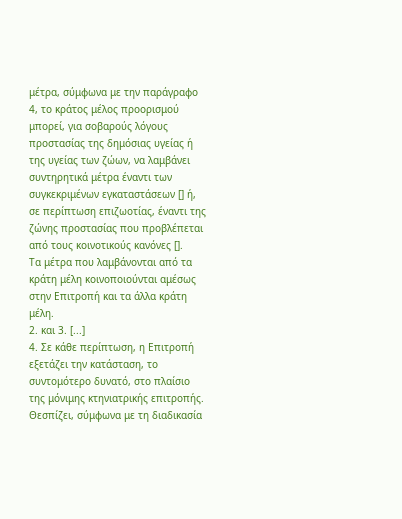μέτρα, σύμφωνα με την παράγραφο 4, το κράτος μέλος προορισμού μπορεί, για σοβαρούς λόγους προστασίας της δημόσιας υγείας ή της υγείας των ζώων, να λαμβάνει συντηρητικά μέτρα έναντι των συγκεκριμένων εγκαταστάσεων [] ή, σε περίπτωση επιζωοτίας, έναντι της ζώνης προστασίας που προβλέπεται από τους κοινοτικούς κανόνες [].
Τα μέτρα που λαμβάνονται από τα κράτη μέλη κοινοποιούνται αμέσως στην Επιτροπή και τα άλλα κράτη μέλη.
2. και 3. [...]
4. Σε κάθε περίπτωση, η Επιτροπή εξετάζει την κατάσταση, το συντομότερο δυνατό, στο πλαίσιο της μόνιμης κτηνιατρικής επιτροπής. Θεσπίζει, σύμφωνα με τη διαδικασία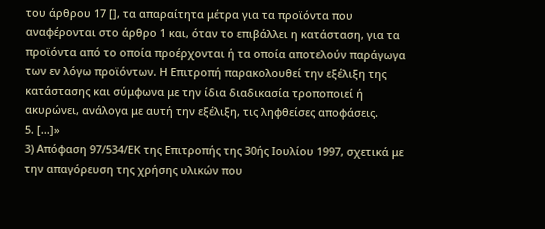του άρθρου 17 [], τα απαραίτητα μέτρα για τα προϊόντα που αναφέρονται στο άρθρο 1 και, όταν το επιβάλλει η κατάσταση, για τα προϊόντα από το οποία προέρχονται ή τα οποία αποτελούν παράγωγα των εν λόγω προϊόντων. Η Επιτροπή παρακολουθεί την εξέλιξη της κατάστασης και σύμφωνα με την ίδια διαδικασία τροποποιεί ή ακυρώνει, ανάλογα με αυτή την εξέλιξη, τις ληφθείσες αποφάσεις.
5. [...]»
3) Απόφαση 97/534/ΕΚ της Επιτροπής της 30ής Ιουλίου 1997, σχετικά με την απαγόρευση της χρήσης υλικών που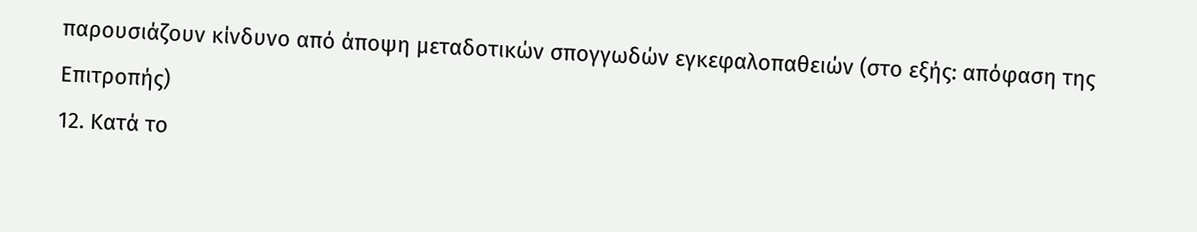παρουσιάζουν κίνδυνο από άποψη μεταδοτικών σπογγωδών εγκεφαλοπαθειών (στο εξής: απόφαση της Επιτροπής)
12. Κατά το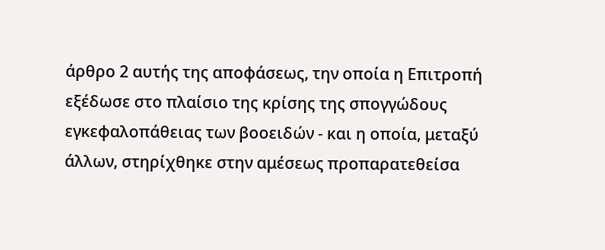άρθρο 2 αυτής της αποφάσεως, την οποία η Επιτροπή εξέδωσε στο πλαίσιο της κρίσης της σπογγώδους εγκεφαλοπάθειας των βοοειδών - και η οποία, μεταξύ άλλων, στηρίχθηκε στην αμέσεως προπαρατεθείσα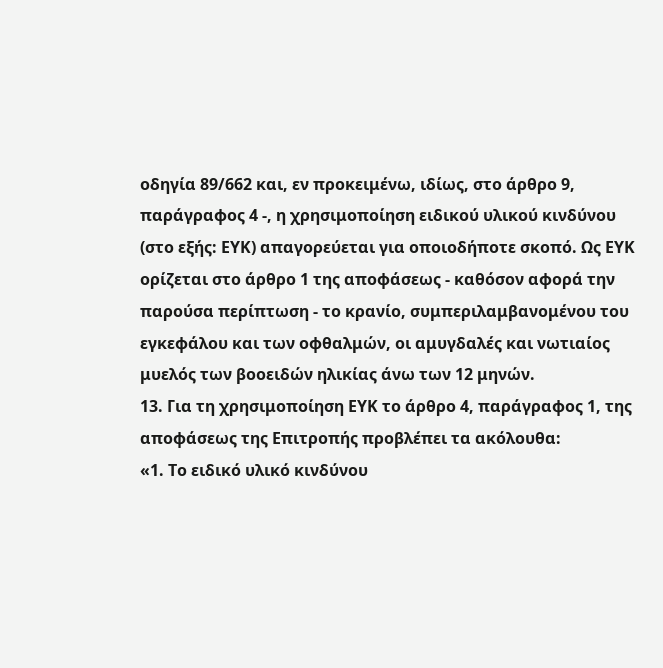οδηγία 89/662 και, εν προκειμένω, ιδίως, στο άρθρο 9, παράγραφος 4 -, η χρησιμοποίηση ειδικού υλικού κινδύνου (στο εξής: ΕΥΚ) απαγορεύεται για οποιοδήποτε σκοπό. Ως ΕΥΚ ορίζεται στο άρθρο 1 της αποφάσεως - καθόσον αφορά την παρούσα περίπτωση - το κρανίο, συμπεριλαμβανομένου του εγκεφάλου και των οφθαλμών, οι αμυγδαλές και νωτιαίος μυελός των βοοειδών ηλικίας άνω των 12 μηνών.
13. Για τη χρησιμοποίηση ΕΥΚ το άρθρο 4, παράγραφος 1, της αποφάσεως της Επιτροπής προβλέπει τα ακόλουθα:
«1. Το ειδικό υλικό κινδύνου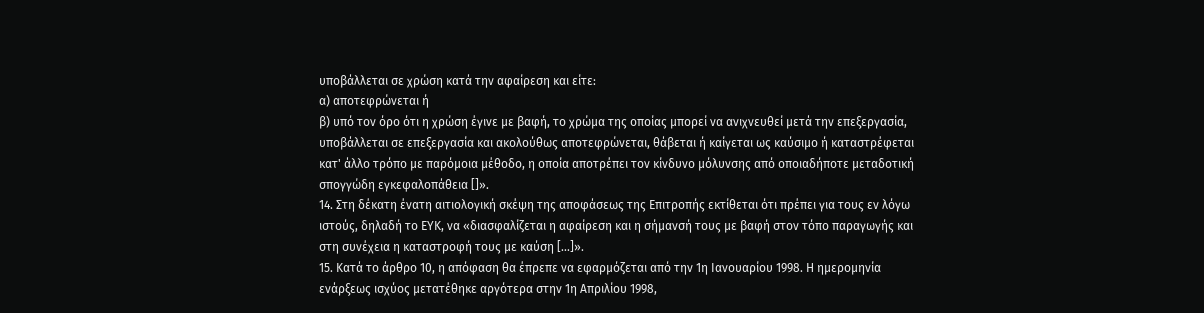υποβάλλεται σε χρώση κατά την αφαίρεση και είτε:
α) αποτεφρώνεται ή
β) υπό τον όρο ότι η χρώση έγινε με βαφή, το χρώμα της οποίας μπορεί να ανιχνευθεί μετά την επεξεργασία, υποβάλλεται σε επεξεργασία και ακολούθως αποτεφρώνεται, θάβεται ή καίγεται ως καύσιμο ή καταστρέφεται κατ' άλλο τρόπο με παρόμοια μέθοδο, η οποία αποτρέπει τον κίνδυνο μόλυνσης από οποιαδήποτε μεταδοτική σπογγώδη εγκεφαλοπάθεια []».
14. Στη δέκατη ένατη αιτιολογική σκέψη της αποφάσεως της Επιτροπής εκτίθεται ότι πρέπει για τους εν λόγω ιστούς, δηλαδή το ΕΥΚ, να «διασφαλίζεται η αφαίρεση και η σήμανσή τους με βαφή στον τόπο παραγωγής και στη συνέχεια η καταστροφή τους με καύση [...]».
15. Κατά το άρθρο 10, η απόφαση θα έπρεπε να εφαρμόζεται από την 1η Ιανουαρίου 1998. Η ημερομηνία ενάρξεως ισχύος μετατέθηκε αργότερα στην 1η Απριλίου 1998,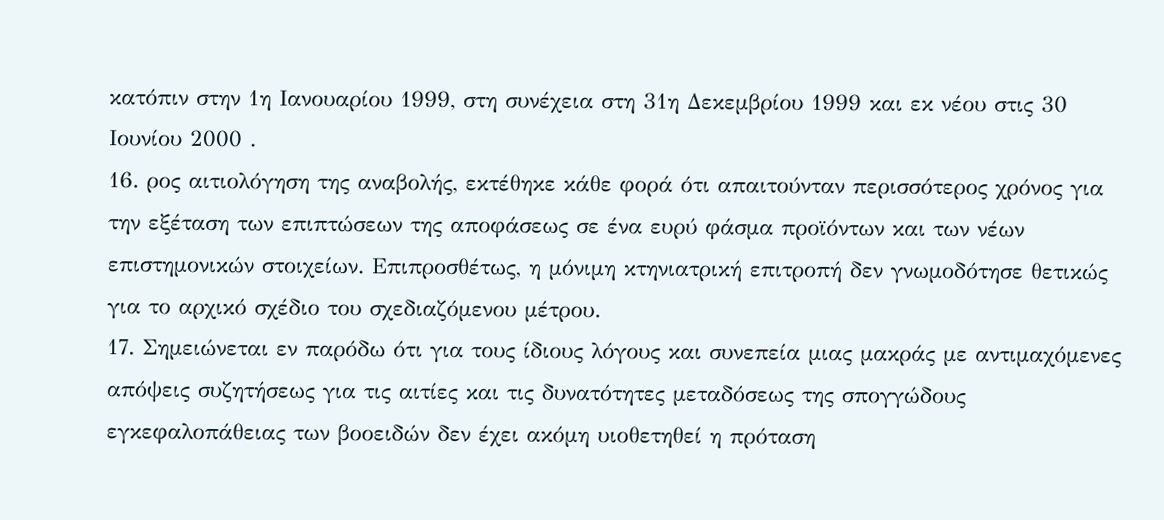κατόπιν στην 1η Ιανουαρίου 1999, στη συνέχεια στη 31η Δεκεμβρίου 1999 και εκ νέου στις 30 Ιουνίου 2000 .
16. ρος αιτιολόγηση της αναβολής, εκτέθηκε κάθε φορά ότι απαιτούνταν περισσότερος χρόνος για την εξέταση των επιπτώσεων της αποφάσεως σε ένα ευρύ φάσμα προϊόντων και των νέων επιστημονικών στοιχείων. Επιπροσθέτως, η μόνιμη κτηνιατρική επιτροπή δεν γνωμοδότησε θετικώς για το αρχικό σχέδιο του σχεδιαζόμενου μέτρου.
17. Σημειώνεται εν παρόδω ότι για τους ίδιους λόγους και συνεπεία μιας μακράς με αντιμαχόμενες απόψεις συζητήσεως για τις αιτίες και τις δυνατότητες μεταδόσεως της σπογγώδους εγκεφαλοπάθειας των βοοειδών δεν έχει ακόμη υιοθετηθεί η πρόταση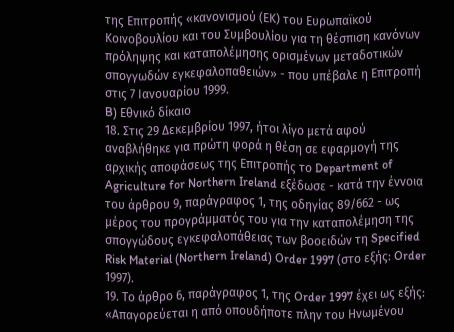της Επιτροπής «κανονισμού (ΕΚ) του Ευρωπαϊκού Κοινοβουλίου και του Συμβουλίου για τη θέσπιση κανόνων πρόληψης και καταπολέμησης ορισμένων μεταδοτικών σπογγωδών εγκεφαλοπαθειών» - που υπέβαλε η Επιτροπή στις 7 Ιανουαρίου 1999.
B) Εθνικό δίκαιο
18. Στις 29 Δεκεμβρίου 1997, ήτοι λίγο μετά αφού αναβλήθηκε για πρώτη φορά η θέση σε εφαρμογή της αρχικής αποφάσεως της Επιτροπής το Department of Agriculture for Northern Ireland εξέδωσε - κατά την έννοια του άρθρου 9, παράγραφος 1, της οδηγίας 89/662 - ως μέρος του προγράμματός του για την καταπολέμηση της σπογγώδους εγκεφαλοπάθειας των βοοειδών τη Specified Risk Material (Northern Ireland) Order 1997 (στο εξής: Order 1997).
19. Το άρθρο 6, παράγραφος 1, της Order 1997 έχει ως εξής:
«Απαγορεύεται η από οπουδήποτε πλην του Ηνωμένου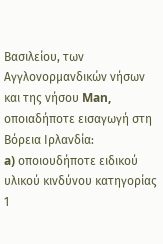Βασιλείου, των Αγγλονορμανδικών νήσων και της νήσου Man, οποιαδήποτε εισαγωγή στη Βόρεια Ιρλανδία:
a) οποιουδήποτε ειδικού υλικού κινδύνου κατηγορίας 1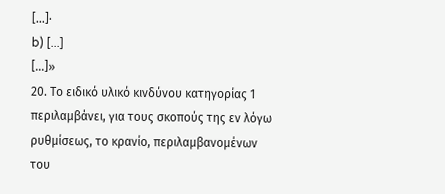[...]·
b) [...]
[...]»
20. Το ειδικό υλικό κινδύνου κατηγορίας 1 περιλαμβάνει, για τους σκοπούς της εν λόγω ρυθμίσεως, το κρανίο, περιλαμβανομένων του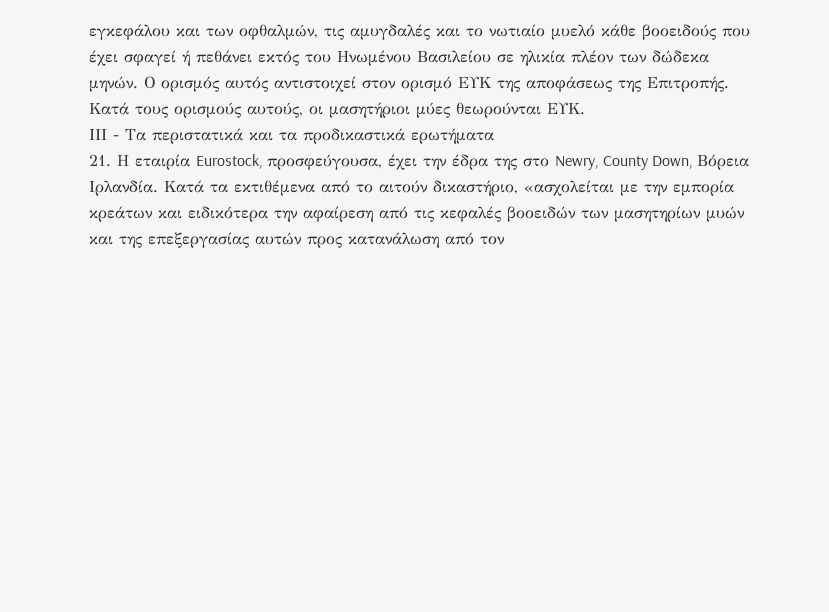εγκεφάλου και των οφθαλμών, τις αμυγδαλές και το νωτιαίο μυελό κάθε βοοειδούς που έχει σφαγεί ή πεθάνει εκτός του Ηνωμένου Βασιλείου σε ηλικία πλέον των δώδεκα μηνών. Ο ορισμός αυτός αντιστοιχεί στον ορισμό ΕΥΚ της αποφάσεως της Επιτροπής.
Κατά τους ορισμούς αυτούς, οι μασητήριοι μύες θεωρούνται ΕΥΚ.
ΙΙΙ - Τα περιστατικά και τα προδικαστικά ερωτήματα
21. Η εταιρία Eurostock, προσφεύγουσα, έχει την έδρα της στο Newry, County Down, Βόρεια Ιρλανδία. Κατά τα εκτιθέμενα από το αιτούν δικαστήριο, «ασχολείται με την εμπορία κρεάτων και ειδικότερα την αφαίρεση από τις κεφαλές βοοειδών των μασητηρίων μυών και της επεξεργασίας αυτών προς κατανάλωση από τον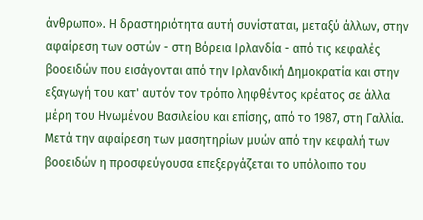άνθρωπο». Η δραστηριότητα αυτή συνίσταται, μεταξύ άλλων, στην αφαίρεση των οστών - στη Βόρεια Ιρλανδία - από τις κεφαλές βοοειδών που εισάγονται από την Ιρλανδική Δημοκρατία και στην εξαγωγή του κατ' αυτόν τον τρόπο ληφθέντος κρέατος σε άλλα μέρη του Ηνωμένου Βασιλείου και επίσης, από το 1987, στη Γαλλία. Μετά την αφαίρεση των μασητηρίων μυών από την κεφαλή των βοοειδών η προσφεύγουσα επεξεργάζεται το υπόλοιπο του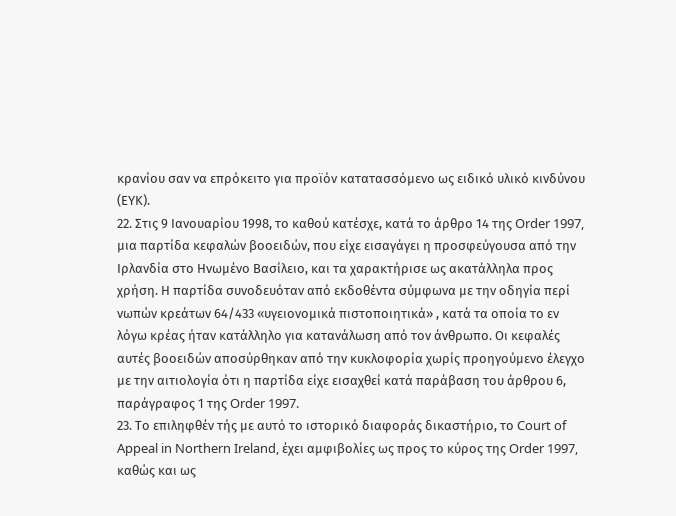κρανίου σαν να επρόκειτο για προϊόν κατατασσόμενο ως ειδικό υλικό κινδύνου (ΕΥΚ).
22. Στις 9 Ιανουαρίου 1998, το καθού κατέσχε, κατά το άρθρο 14 της Order 1997, μια παρτίδα κεφαλών βοοειδών, που είχε εισαγάγει η προσφεύγουσα από την Ιρλανδία στο Ηνωμένο Βασίλειο, και τα χαρακτήρισε ως ακατάλληλα προς χρήση. Η παρτίδα συνοδευόταν από εκδοθέντα σύμφωνα με την οδηγία περί νωπών κρεάτων 64/433 «υγειονομικά πιστοποιητικά» , κατά τα οποία το εν λόγω κρέας ήταν κατάλληλο για κατανάλωση από τον άνθρωπο. Οι κεφαλές αυτές βοοειδών αποσύρθηκαν από την κυκλοφορία χωρίς προηγούμενο έλεγχο με την αιτιολογία ότι η παρτίδα είχε εισαχθεί κατά παράβαση του άρθρου 6, παράγραφος 1 της Order 1997.
23. Το επιληφθέν τής με αυτό το ιστορικό διαφοράς δικαστήριο, το Court of Appeal in Northern Ireland, έχει αμφιβολίες ως προς το κύρος της Order 1997, καθώς και ως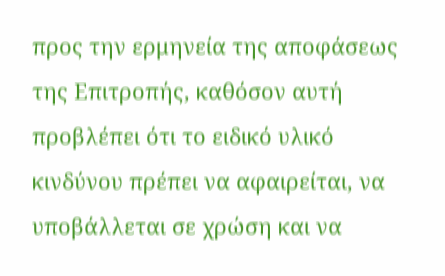προς την ερμηνεία της αποφάσεως της Επιτροπής, καθόσον αυτή προβλέπει ότι το ειδικό υλικό κινδύνου πρέπει να αφαιρείται, να υποβάλλεται σε χρώση και να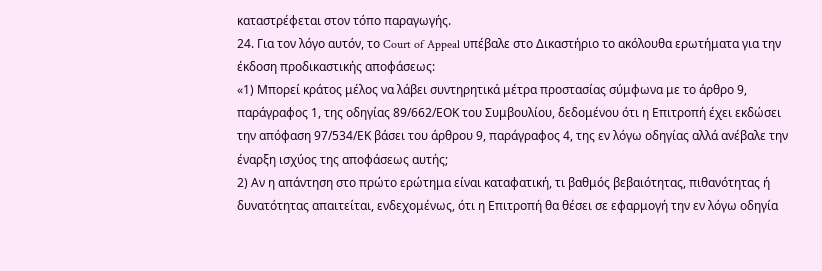καταστρέφεται στον τόπο παραγωγής.
24. Για τον λόγο αυτόν, το Court of Appeal υπέβαλε στο Δικαστήριο το ακόλουθα ερωτήματα για την έκδοση προδικαστικής αποφάσεως:
«1) Μπορεί κράτος μέλος να λάβει συντηρητικά μέτρα προστασίας σύμφωνα με το άρθρο 9, παράγραφος 1, της οδηγίας 89/662/ΕΟΚ του Συμβουλίου, δεδομένου ότι η Επιτροπή έχει εκδώσει την απόφαση 97/534/ΕΚ βάσει του άρθρου 9, παράγραφος 4, της εν λόγω οδηγίας αλλά ανέβαλε την έναρξη ισχύος της αποφάσεως αυτής;
2) Αν η απάντηση στο πρώτο ερώτημα είναι καταφατική, τι βαθμός βεβαιότητας, πιθανότητας ή δυνατότητας απαιτείται, ενδεχομένως, ότι η Επιτροπή θα θέσει σε εφαρμογή την εν λόγω οδηγία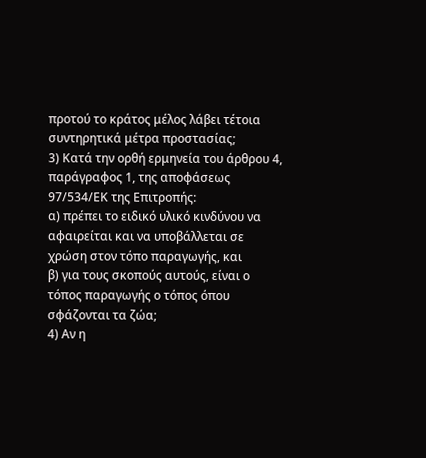προτού το κράτος μέλος λάβει τέτοια συντηρητικά μέτρα προστασίας;
3) Κατά την ορθή ερμηνεία του άρθρου 4, παράγραφος 1, της αποφάσεως 97/534/ΕΚ της Επιτροπής:
α) πρέπει το ειδικό υλικό κινδύνου να αφαιρείται και να υποβάλλεται σε χρώση στον τόπο παραγωγής, και
β) για τους σκοπούς αυτούς, είναι ο τόπος παραγωγής ο τόπος όπου σφάζονται τα ζώα;
4) Αν η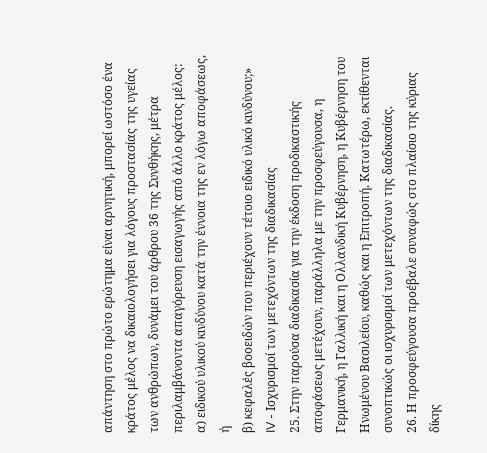απάντηση στο πρώτο ερώτημα είναι αρνητική, μπορεί ωστόσο ένα κράτος μέλος να δικαιολογήσει για λόγους προστασίας της υγείας των ανθρώπων, δυνάμει του άρθρου 36 της Συνθήκης, μέτρα περιλαμβάνοντα απαγόρευση εισαγωγής από άλλο κράτος μέλος:
α) ειδικού υλικού κινδύνου κατά την έννοια της εν λόγω αποφάσεως,
ή
β) κεφαλές βοοειδών που περιέχουν τέτοιο ειδικό υλικό κινδύνου;»
IV - Ισχυρισμοί των μετεχόντων της διαδικασίας
25. Στην παρούσα διαδικασία για την έκδοση προδικαστικής αποφάσεως μετέχουν, παράλληλα με την προσφεύγουσα, η Γερμανική, η Γαλλική και η Ολλανδική Κυβέρνηση, η Κυβέρνηση του Ηνωμένου Βασιλείου, καθώς και η Επιτροπή. Κατωτέρω, εκτίθενται συνοπτικώς οι ισχυρισμοί των μετεχόντων της διαδικασίας.
26. Η προσφεύγουσα προέβαλε συναφώς στο πλαίσιο της κύριας δίκης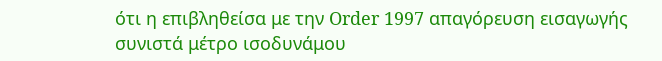ότι η επιβληθείσα με την Order 1997 απαγόρευση εισαγωγής συνιστά μέτρο ισοδυνάμου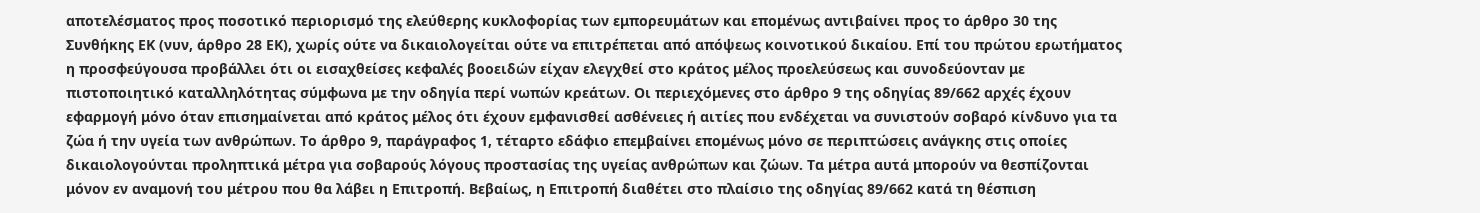αποτελέσματος προς ποσοτικό περιορισμό της ελεύθερης κυκλοφορίας των εμπορευμάτων και επομένως αντιβαίνει προς το άρθρο 30 της Συνθήκης ΕΚ (νυν, άρθρο 28 ΕΚ), χωρίς ούτε να δικαιολογείται ούτε να επιτρέπεται από απόψεως κοινοτικού δικαίου. Επί του πρώτου ερωτήματος η προσφεύγουσα προβάλλει ότι οι εισαχθείσες κεφαλές βοοειδών είχαν ελεγχθεί στο κράτος μέλος προελεύσεως και συνοδεύονταν με πιστοποιητικό καταλληλότητας σύμφωνα με την οδηγία περί νωπών κρεάτων. Οι περιεχόμενες στο άρθρο 9 της οδηγίας 89/662 αρχές έχουν εφαρμογή μόνο όταν επισημαίνεται από κράτος μέλος ότι έχουν εμφανισθεί ασθένειες ή αιτίες που ενδέχεται να συνιστούν σοβαρό κίνδυνο για τα ζώα ή την υγεία των ανθρώπων. Το άρθρο 9, παράγραφος 1, τέταρτο εδάφιο επεμβαίνει επομένως μόνο σε περιπτώσεις ανάγκης στις οποίες δικαιολογούνται προληπτικά μέτρα για σοβαρούς λόγους προστασίας της υγείας ανθρώπων και ζώων. Τα μέτρα αυτά μπορούν να θεσπίζονται μόνον εν αναμονή του μέτρου που θα λάβει η Επιτροπή. Βεβαίως, η Επιτροπή διαθέτει στο πλαίσιο της οδηγίας 89/662 κατά τη θέσπιση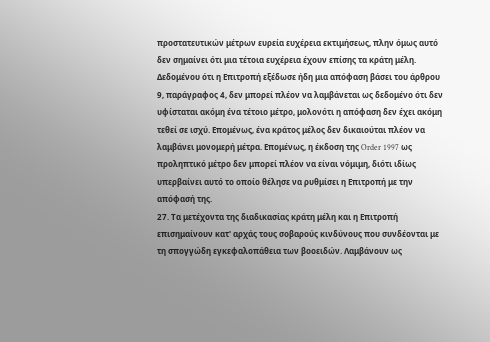προστατευτικών μέτρων ευρεία ευχέρεια εκτιμήσεως, πλην όμως αυτό δεν σημαίνει ότι μια τέτοια ευχέρεια έχουν επίσης τα κράτη μέλη. Δεδομένου ότι η Επιτροπή εξέδωσε ήδη μια απόφαση βάσει του άρθρου 9, παράγραφος 4, δεν μπορεί πλέον να λαμβάνεται ως δεδομένο ότι δεν υφίσταται ακόμη ένα τέτοιο μέτρο, μολονότι η απόφαση δεν έχει ακόμη τεθεί σε ισχύ. Επομένως, ένα κράτος μέλος δεν δικαιούται πλέον να λαμβάνει μονομερή μέτρα. Επομένως, η έκδοση της Order 1997 ως προληπτικό μέτρο δεν μπορεί πλέον να είναι νόμιμη, διότι ιδίως υπερβαίνει αυτό το οποίο θέλησε να ρυθμίσει η Επιτροπή με την απόφασή της.
27. Τα μετέχοντα της διαδικασίας κράτη μέλη και η Επιτροπή επισημαίνουν κατ' αρχάς τους σοβαρούς κινδύνους που συνδέονται με τη σπογγώδη εγκεφαλοπάθεια των βοοειδών. Λαμβάνουν ως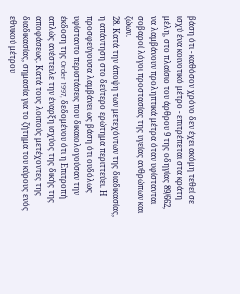βάση ότι - καθόσον χρόνο δεν έχει ακόμη τεθεί σε ισχύ ένα κοινοτικό μέτρο - επιτρέπεται στα κράτη μέλη, στο πλαίσιο του άρθρου 9 της οδηγίας 89/662, να λαμβάνουν προληπτικά μέτρα όταν υφίστανται σοβαροί λόγοι προστασίας της υγείας ανθρώπων και ζώων.
28. Κατά την άποψη των μετεχόντων της διαδικασίας, η απάντηση στο δεύτερο ερώτημα περιττεύει. Η προσφεύγουσα λαμβάνει ως βάση ότι ουδόλως υφίσταντο περιστάσεις που δικαιολογούσαν την έκδοση της Order 1997, δεδομένου ότι η Επιτροπή απλώς ανέστειλε την έναρξη ισχύος της δικής της αποφάσεως. Κατά τους λοιπούς μετέχοντες της διαδικασίας, σημασία για το ζήτημα του κύρους ενός εθνικού μέτρου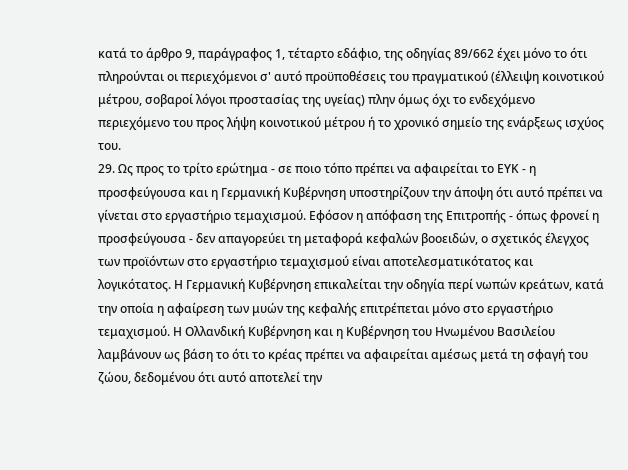κατά το άρθρο 9, παράγραφος 1, τέταρτο εδάφιο, της οδηγίας 89/662 έχει μόνο το ότι πληρούνται οι περιεχόμενοι σ' αυτό προϋποθέσεις του πραγματικού (έλλειψη κοινοτικού μέτρου, σοβαροί λόγοι προστασίας της υγείας) πλην όμως όχι το ενδεχόμενο περιεχόμενο του προς λήψη κοινοτικού μέτρου ή το χρονικό σημείο της ενάρξεως ισχύος του.
29. Ως προς το τρίτο ερώτημα - σε ποιο τόπο πρέπει να αφαιρείται το ΕΥΚ - η προσφεύγουσα και η Γερμανική Κυβέρνηση υποστηρίζουν την άποψη ότι αυτό πρέπει να γίνεται στο εργαστήριο τεμαχισμού. Εφόσον η απόφαση της Επιτροπής - όπως φρονεί η προσφεύγουσα - δεν απαγορεύει τη μεταφορά κεφαλών βοοειδών, ο σχετικός έλεγχος των προϊόντων στο εργαστήριο τεμαχισμού είναι αποτελεσματικότατος και λογικότατος. Η Γερμανική Κυβέρνηση επικαλείται την οδηγία περί νωπών κρεάτων, κατά την οποία η αφαίρεση των μυών της κεφαλής επιτρέπεται μόνο στο εργαστήριο τεμαχισμού. Η Ολλανδική Κυβέρνηση και η Κυβέρνηση του Ηνωμένου Βασιλείου λαμβάνουν ως βάση το ότι το κρέας πρέπει να αφαιρείται αμέσως μετά τη σφαγή του ζώου, δεδομένου ότι αυτό αποτελεί την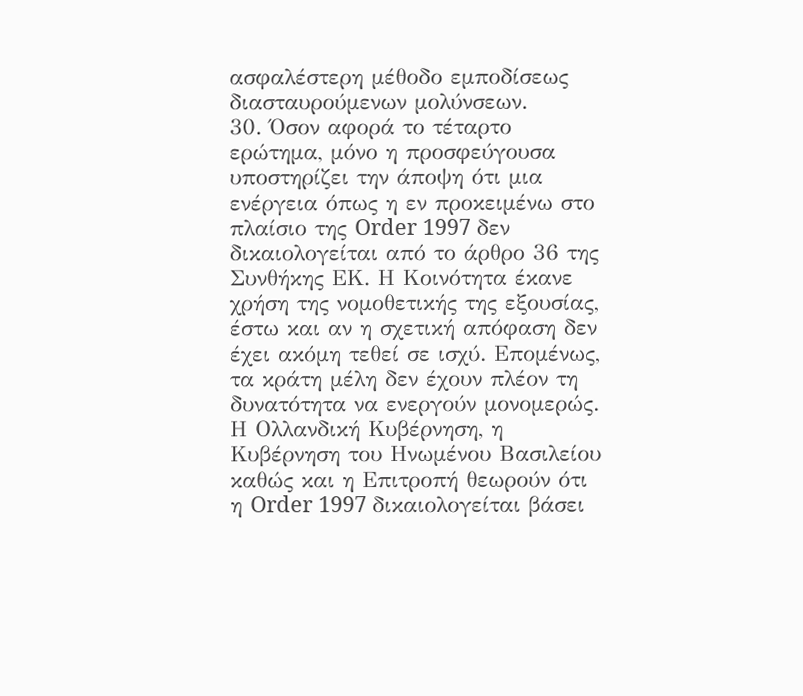ασφαλέστερη μέθοδο εμποδίσεως διασταυρούμενων μολύνσεων.
30. Όσον αφορά το τέταρτο ερώτημα, μόνο η προσφεύγουσα υποστηρίζει την άποψη ότι μια ενέργεια όπως η εν προκειμένω στο πλαίσιο της Order 1997 δεν δικαιολογείται από το άρθρο 36 της Συνθήκης ΕΚ. Η Κοινότητα έκανε χρήση της νομοθετικής της εξουσίας, έστω και αν η σχετική απόφαση δεν έχει ακόμη τεθεί σε ισχύ. Επομένως, τα κράτη μέλη δεν έχουν πλέον τη δυνατότητα να ενεργούν μονομερώς. Η Ολλανδική Κυβέρνηση, η Κυβέρνηση του Ηνωμένου Βασιλείου καθώς και η Επιτροπή θεωρούν ότι η Order 1997 δικαιολογείται βάσει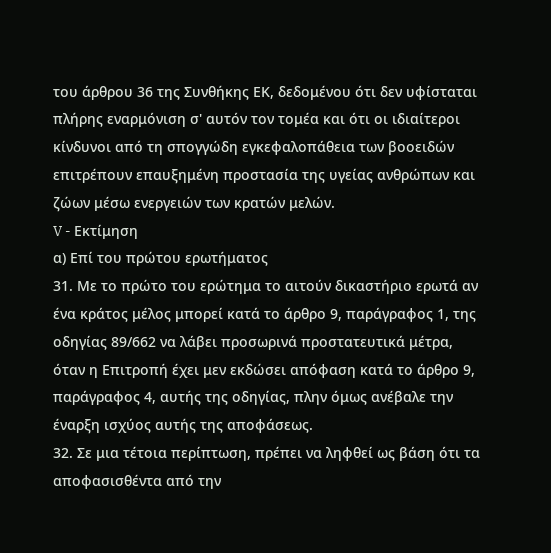του άρθρου 36 της Συνθήκης ΕΚ, δεδομένου ότι δεν υφίσταται πλήρης εναρμόνιση σ' αυτόν τον τομέα και ότι οι ιδιαίτεροι κίνδυνοι από τη σπογγώδη εγκεφαλοπάθεια των βοοειδών επιτρέπουν επαυξημένη προστασία της υγείας ανθρώπων και ζώων μέσω ενεργειών των κρατών μελών.
V - Εκτίμηση
α) Επί του πρώτου ερωτήματος
31. Με το πρώτο του ερώτημα το αιτούν δικαστήριο ερωτά αν ένα κράτος μέλος μπορεί κατά το άρθρο 9, παράγραφος 1, της οδηγίας 89/662 να λάβει προσωρινά προστατευτικά μέτρα, όταν η Επιτροπή έχει μεν εκδώσει απόφαση κατά το άρθρο 9, παράγραφος 4, αυτής της οδηγίας, πλην όμως ανέβαλε την έναρξη ισχύος αυτής της αποφάσεως.
32. Σε μια τέτοια περίπτωση, πρέπει να ληφθεί ως βάση ότι τα αποφασισθέντα από την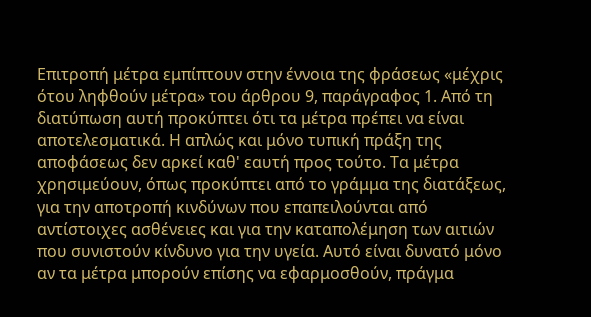Επιτροπή μέτρα εμπίπτουν στην έννοια της φράσεως «μέχρις ότου ληφθούν μέτρα» του άρθρου 9, παράγραφος 1. Από τη διατύπωση αυτή προκύπτει ότι τα μέτρα πρέπει να είναι αποτελεσματικά. Η απλώς και μόνο τυπική πράξη της αποφάσεως δεν αρκεί καθ' εαυτή προς τούτο. Τα μέτρα χρησιμεύουν, όπως προκύπτει από το γράμμα της διατάξεως, για την αποτροπή κινδύνων που επαπειλούνται από αντίστοιχες ασθένειες και για την καταπολέμηση των αιτιών που συνιστούν κίνδυνο για την υγεία. Αυτό είναι δυνατό μόνο αν τα μέτρα μπορούν επίσης να εφαρμοσθούν, πράγμα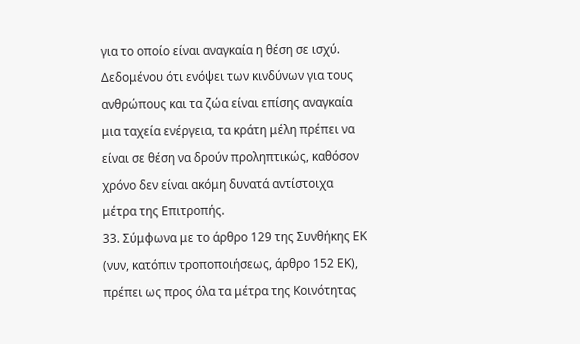για το οποίο είναι αναγκαία η θέση σε ισχύ. Δεδομένου ότι ενόψει των κινδύνων για τους ανθρώπους και τα ζώα είναι επίσης αναγκαία μια ταχεία ενέργεια, τα κράτη μέλη πρέπει να είναι σε θέση να δρούν προληπτικώς, καθόσον χρόνο δεν είναι ακόμη δυνατά αντίστοιχα μέτρα της Επιτροπής.
33. Σύμφωνα με το άρθρο 129 της Συνθήκης ΕΚ (νυν, κατόπιν τροποποιήσεως, άρθρο 152 ΕΚ), πρέπει ως προς όλα τα μέτρα της Κοινότητας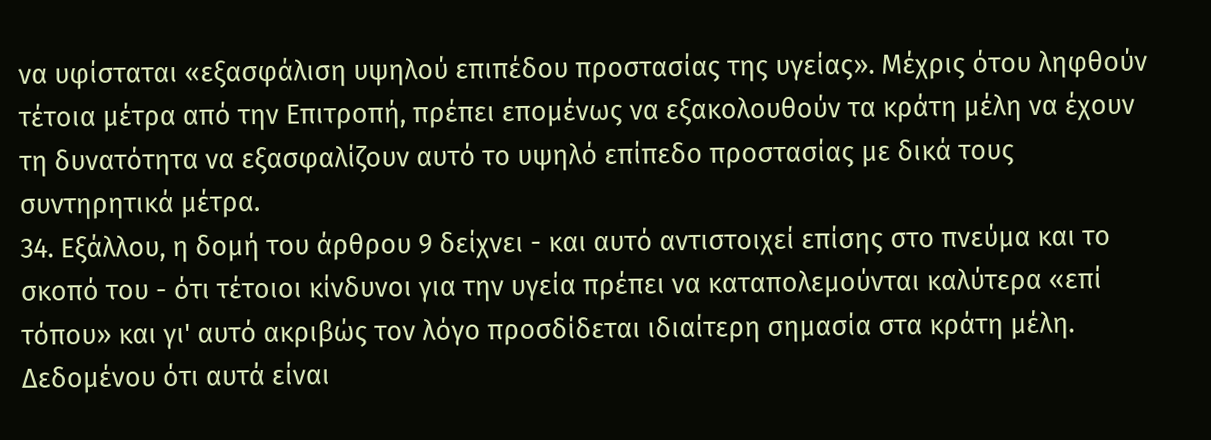να υφίσταται «εξασφάλιση υψηλού επιπέδου προστασίας της υγείας». Μέχρις ότου ληφθούν τέτοια μέτρα από την Επιτροπή, πρέπει επομένως να εξακολουθούν τα κράτη μέλη να έχουν τη δυνατότητα να εξασφαλίζουν αυτό το υψηλό επίπεδο προστασίας με δικά τους συντηρητικά μέτρα.
34. Εξάλλου, η δομή του άρθρου 9 δείχνει - και αυτό αντιστοιχεί επίσης στο πνεύμα και το σκοπό του - ότι τέτοιοι κίνδυνοι για την υγεία πρέπει να καταπολεμούνται καλύτερα «επί τόπου» και γι' αυτό ακριβώς τον λόγο προσδίδεται ιδιαίτερη σημασία στα κράτη μέλη. Δεδομένου ότι αυτά είναι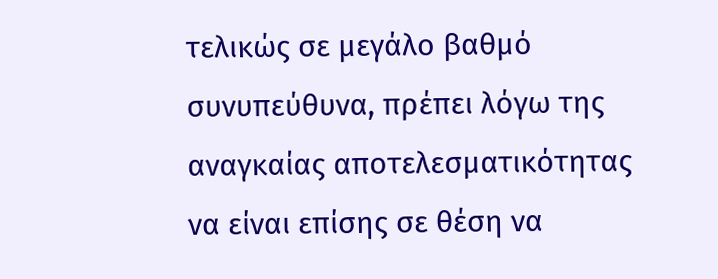τελικώς σε μεγάλο βαθμό συνυπεύθυνα, πρέπει λόγω της αναγκαίας αποτελεσματικότητας να είναι επίσης σε θέση να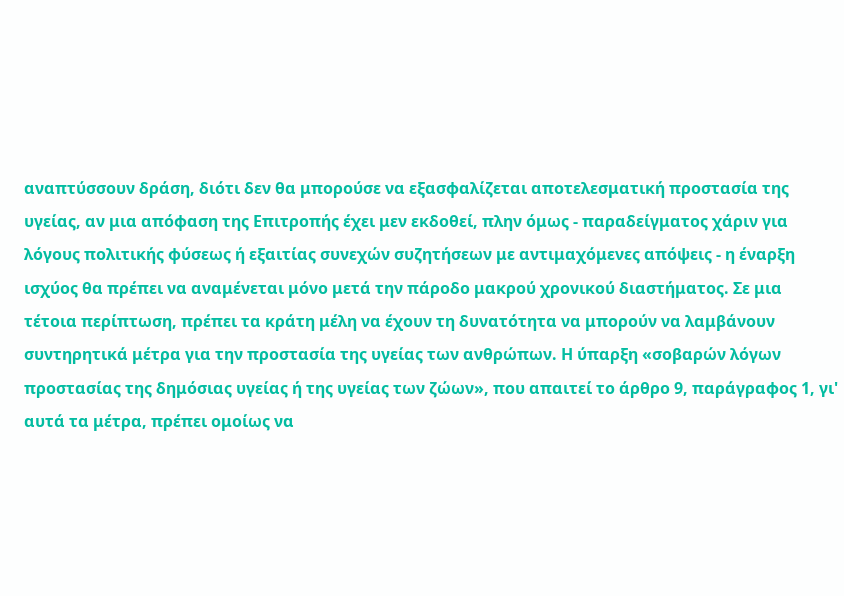αναπτύσσουν δράση, διότι δεν θα μπορούσε να εξασφαλίζεται αποτελεσματική προστασία της υγείας, αν μια απόφαση της Επιτροπής έχει μεν εκδοθεί, πλην όμως - παραδείγματος χάριν για λόγους πολιτικής φύσεως ή εξαιτίας συνεχών συζητήσεων με αντιμαχόμενες απόψεις - η έναρξη ισχύος θα πρέπει να αναμένεται μόνο μετά την πάροδο μακρού χρονικού διαστήματος. Σε μια τέτοια περίπτωση, πρέπει τα κράτη μέλη να έχουν τη δυνατότητα να μπορούν να λαμβάνουν συντηρητικά μέτρα για την προστασία της υγείας των ανθρώπων. Η ύπαρξη «σοβαρών λόγων προστασίας της δημόσιας υγείας ή της υγείας των ζώων», που απαιτεί το άρθρο 9, παράγραφος 1, γι' αυτά τα μέτρα, πρέπει ομοίως να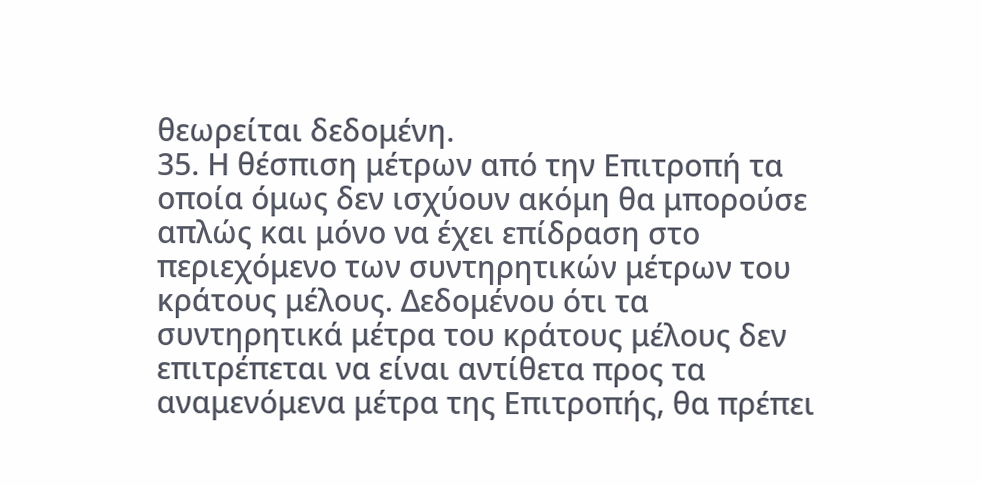θεωρείται δεδομένη.
35. Η θέσπιση μέτρων από την Επιτροπή τα οποία όμως δεν ισχύουν ακόμη θα μπορούσε απλώς και μόνο να έχει επίδραση στο περιεχόμενο των συντηρητικών μέτρων του κράτους μέλους. Δεδομένου ότι τα συντηρητικά μέτρα του κράτους μέλους δεν επιτρέπεται να είναι αντίθετα προς τα αναμενόμενα μέτρα της Επιτροπής, θα πρέπει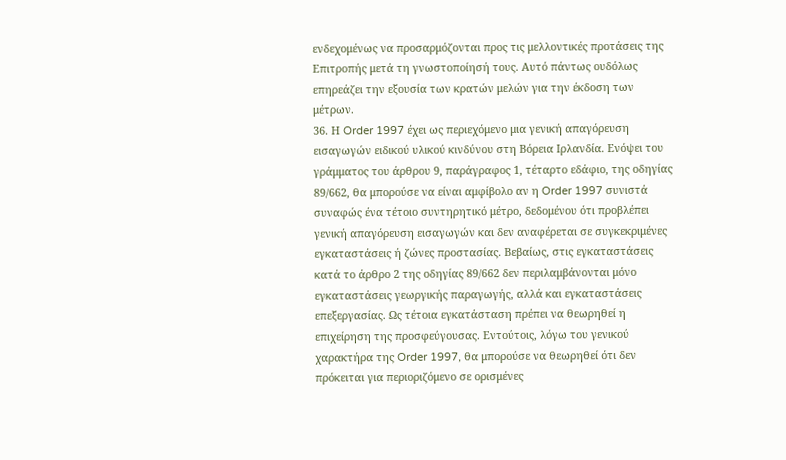ενδεχομένως να προσαρμόζονται προς τις μελλοντικές προτάσεις της Επιτροπής μετά τη γνωστοποίησή τους. Αυτό πάντως ουδόλως επηρεάζει την εξουσία των κρατών μελών για την έκδοση των μέτρων.
36. Η Order 1997 έχει ως περιεχόμενο μια γενική απαγόρευση εισαγωγών ειδικού υλικού κινδύνου στη Βόρεια Ιρλανδία. Ενόψει του γράμματος του άρθρου 9, παράγραφος 1, τέταρτο εδάφιο, της οδηγίας 89/662, θα μπορούσε να είναι αμφίβολο αν η Order 1997 συνιστά συναφώς ένα τέτοιο συντηρητικό μέτρο, δεδομένου ότι προβλέπει γενική απαγόρευση εισαγωγών και δεν αναφέρεται σε συγκεκριμένες εγκαταστάσεις ή ζώνες προστασίας. Βεβαίως, στις εγκαταστάσεις κατά το άρθρο 2 της οδηγίας 89/662 δεν περιλαμβάνονται μόνο εγκαταστάσεις γεωργικής παραγωγής, αλλά και εγκαταστάσεις επεξεργασίας. Ως τέτοια εγκατάσταση πρέπει να θεωρηθεί η επιχείρηση της προσφεύγουσας. Εντούτοις, λόγω του γενικού χαρακτήρα της Order 1997, θα μπορούσε να θεωρηθεί ότι δεν πρόκειται για περιοριζόμενο σε ορισμένες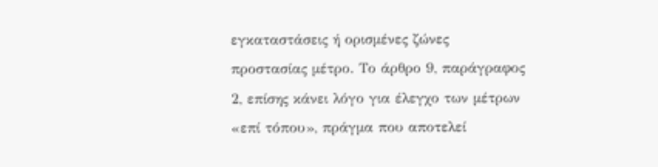εγκαταστάσεις ή ορισμένες ζώνες προστασίας μέτρο. Το άρθρο 9, παράγραφος 2, επίσης κάνει λόγο για έλεγχο των μέτρων «επί τόπου», πράγμα που αποτελεί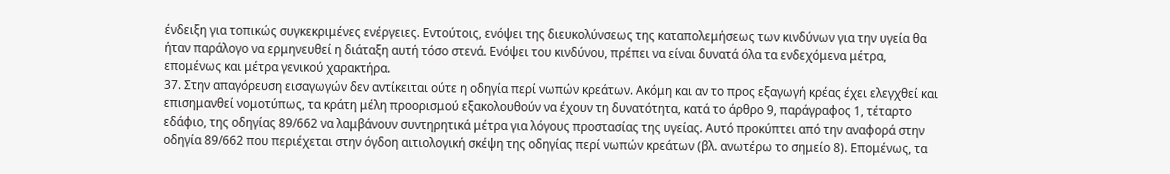ένδειξη για τοπικώς συγκεκριμένες ενέργειες. Εντούτοις, ενόψει της διευκολύνσεως της καταπολεμήσεως των κινδύνων για την υγεία θα ήταν παράλογο να ερμηνευθεί η διάταξη αυτή τόσο στενά. Ενόψει του κινδύνου, πρέπει να είναι δυνατά όλα τα ενδεχόμενα μέτρα, επομένως και μέτρα γενικού χαρακτήρα.
37. Στην απαγόρευση εισαγωγών δεν αντίκειται ούτε η οδηγία περί νωπών κρεάτων. Ακόμη και αν το προς εξαγωγή κρέας έχει ελεγχθεί και επισημανθεί νομοτύπως, τα κράτη μέλη προορισμού εξακολουθούν να έχουν τη δυνατότητα, κατά το άρθρο 9, παράγραφος 1, τέταρτο εδάφιο, της οδηγίας 89/662 να λαμβάνουν συντηρητικά μέτρα για λόγους προστασίας της υγείας. Αυτό προκύπτει από την αναφορά στην οδηγία 89/662 που περιέχεται στην όγδοη αιτιολογική σκέψη της οδηγίας περί νωπών κρεάτων (βλ. ανωτέρω το σημείο 8). Επομένως, τα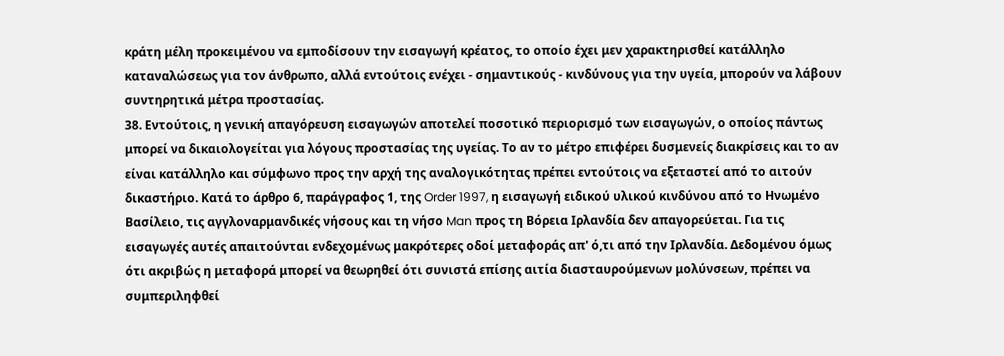κράτη μέλη προκειμένου να εμποδίσουν την εισαγωγή κρέατος, το οποίο έχει μεν χαρακτηρισθεί κατάλληλο καταναλώσεως για τον άνθρωπο, αλλά εντούτοις ενέχει - σημαντικούς - κινδύνους για την υγεία, μπορούν να λάβουν συντηρητικά μέτρα προστασίας.
38. Εντούτοις, η γενική απαγόρευση εισαγωγών αποτελεί ποσοτικό περιορισμό των εισαγωγών, ο οποίος πάντως μπορεί να δικαιολογείται για λόγους προστασίας της υγείας. Το αν το μέτρο επιφέρει δυσμενείς διακρίσεις και το αν είναι κατάλληλο και σύμφωνο προς την αρχή της αναλογικότητας πρέπει εντούτοις να εξεταστεί από το αιτούν δικαστήριο. Κατά το άρθρο 6, παράγραφος 1, της Order 1997, η εισαγωγή ειδικού υλικού κινδύνου από το Ηνωμένο Βασίλειο, τις αγγλοναρμανδικές νήσους και τη νήσο Man προς τη Βόρεια Ιρλανδία δεν απαγορεύεται. Για τις εισαγωγές αυτές απαιτούνται ενδεχομένως μακρότερες οδοί μεταφοράς απ' ό,τι από την Ιρλανδία. Δεδομένου όμως ότι ακριβώς η μεταφορά μπορεί να θεωρηθεί ότι συνιστά επίσης αιτία διασταυρούμενων μολύνσεων, πρέπει να συμπεριληφθεί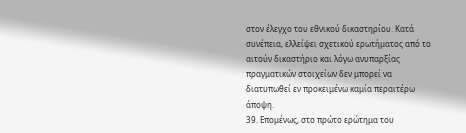στον έλεγχο του εθνικού δικαστηρίου. Κατά συνέπεια, ελλείψει σχετικού ερωτήματος από το αιτούν δικαστήριο και λόγω ανυπαρξίας πραγματικών στοιχείων δεν μπορεί να διατυπωθεί εν προκειμένω καμία περαιτέρω άποψη.
39. Επομένως, στο πρώτο ερώτημα του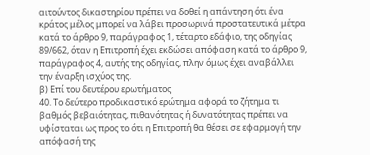αιτούντος δικαστηρίου πρέπει να δοθεί η απάντηση ότι ένα κράτος μέλος μπορεί να λάβει προσωρινά προστατευτικά μέτρα κατά το άρθρο 9, παράγραφος 1, τέταρτο εδάφιο, της οδηγίας 89/662, όταν η Επιτροπή έχει εκδώσει απόφαση κατά το άρθρο 9, παράγραφος 4, αυτής της οδηγίας, πλην όμως έχει αναβάλλει την έναρξη ισχύος της.
β) Επί του δευτέρου ερωτήματος
40. Το δεύτερο προδικαστικό ερώτημα αφορά το ζήτημα τι βαθμός βεβαιότητας, πιθανότητας ή δυνατότητας πρέπει να υφίσταται ως προς το ότι η Επιτροπή θα θέσει σε εφαρμογή την απόφασή της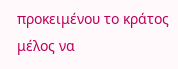προκειμένου το κράτος μέλος να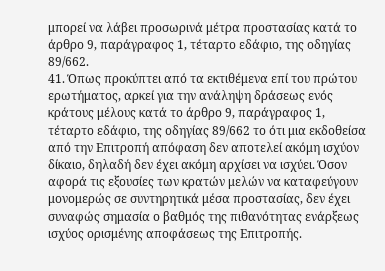μπορεί να λάβει προσωρινά μέτρα προστασίας κατά το άρθρο 9, παράγραφος 1, τέταρτο εδάφιο, της οδηγίας 89/662.
41. Όπως προκύπτει από τα εκτιθέμενα επί του πρώτου ερωτήματος, αρκεί για την ανάληψη δράσεως ενός κράτους μέλους κατά το άρθρο 9, παράγραφος 1, τέταρτο εδάφιο, της οδηγίας 89/662 το ότι μια εκδοθείσα από την Επιτροπή απόφαση δεν αποτελεί ακόμη ισχύον δίκαιο, δηλαδή δεν έχει ακόμη αρχίσει να ισχύει. Όσον αφορά τις εξουσίες των κρατών μελών να καταφεύγουν μονομερώς σε συντηρητικά μέσα προστασίας, δεν έχει συναφώς σημασία ο βαθμός της πιθανότητας ενάρξεως ισχύος ορισμένης αποφάσεως της Επιτροπής.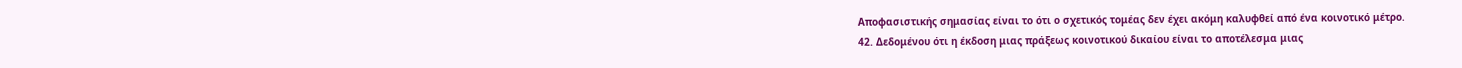Αποφασιστικής σημασίας είναι το ότι ο σχετικός τομέας δεν έχει ακόμη καλυφθεί από ένα κοινοτικό μέτρο.
42. Δεδομένου ότι η έκδοση μιας πράξεως κοινοτικού δικαίου είναι το αποτέλεσμα μιας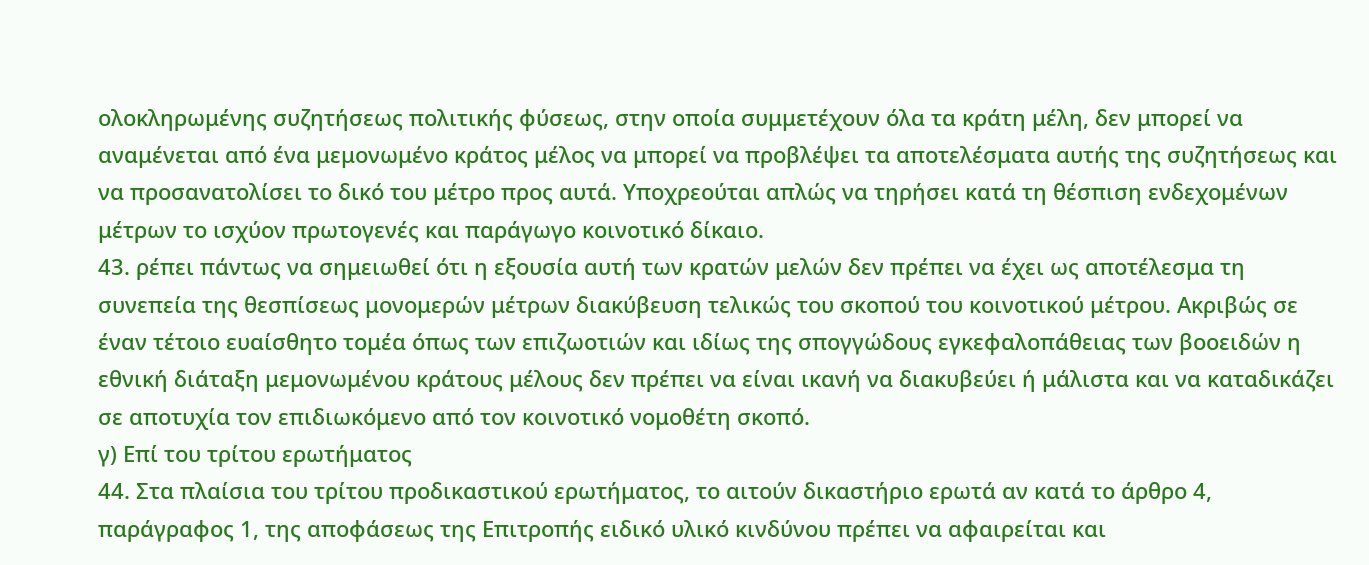ολοκληρωμένης συζητήσεως πολιτικής φύσεως, στην οποία συμμετέχουν όλα τα κράτη μέλη, δεν μπορεί να αναμένεται από ένα μεμονωμένο κράτος μέλος να μπορεί να προβλέψει τα αποτελέσματα αυτής της συζητήσεως και να προσανατολίσει το δικό του μέτρο προς αυτά. Υποχρεούται απλώς να τηρήσει κατά τη θέσπιση ενδεχομένων μέτρων το ισχύον πρωτογενές και παράγωγο κοινοτικό δίκαιο.
43. ρέπει πάντως να σημειωθεί ότι η εξουσία αυτή των κρατών μελών δεν πρέπει να έχει ως αποτέλεσμα τη συνεπεία της θεσπίσεως μονομερών μέτρων διακύβευση τελικώς του σκοπού του κοινοτικού μέτρου. Ακριβώς σε έναν τέτοιο ευαίσθητο τομέα όπως των επιζωοτιών και ιδίως της σπογγώδους εγκεφαλοπάθειας των βοοειδών η εθνική διάταξη μεμονωμένου κράτους μέλους δεν πρέπει να είναι ικανή να διακυβεύει ή μάλιστα και να καταδικάζει σε αποτυχία τον επιδιωκόμενο από τον κοινοτικό νομοθέτη σκοπό.
γ) Επί του τρίτου ερωτήματος
44. Στα πλαίσια του τρίτου προδικαστικού ερωτήματος, το αιτούν δικαστήριο ερωτά αν κατά το άρθρο 4, παράγραφος 1, της αποφάσεως της Επιτροπής ειδικό υλικό κινδύνου πρέπει να αφαιρείται και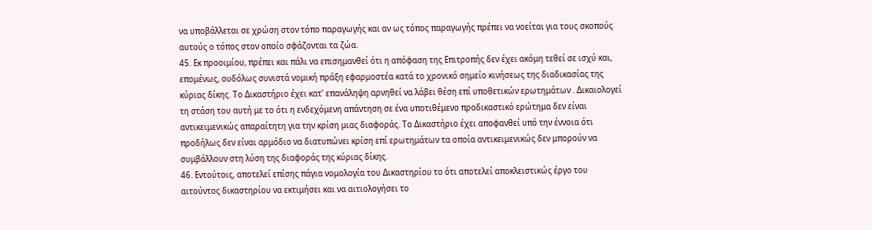να υποβάλλεται σε χρώση στον τόπο παραγωγής και αν ως τόπος παραγωγής πρέπει να νοείται για τους σκοπούς αυτούς ο τόπος στον οποίο σφάζονται τα ζώα.
45. Εκ προοιμίου, πρέπει και πάλι να επισημανθεί ότι η απόφαση της Επιτροπής δεν έχει ακόμη τεθεί σε ισχύ και, επομένως, ουδόλως συνιστά νομική πράξη εφαρμοστέα κατά το χρονικό σημείο κινήσεως της διαδικασίας της κύριας δίκης. Το Δικαστήριο έχει κατ' επανάληψη αρνηθεί να λάβει θέση επί υποθετικών ερωτημάτων . Δικαιολογεί τη στάση του αυτή με το ότι η ενδεχόμενη απάντηση σε ένα υποτιθέμενο προδικαστικό ερώτημα δεν είναι αντικειμενικώς απαραίτητη για την κρίση μιας διαφοράς. Το Δικαστήριο έχει αποφανθεί υπό την έννοια ότι προδήλως δεν είναι αρμόδιο να διατυπώνει κρίση επί ερωτημάτων τα οποία αντικειμενικώς δεν μπορούν να συμβάλλουν στη λύση της διαφοράς της κύριας δίκης.
46. Εντούτοις, αποτελεί επίσης πάγια νομολογία του Δικαστηρίου το ότι αποτελεί αποκλειστικώς έργο του αιτούντος δικαστηρίου να εκτιμήσει και να αιτιολογήσει το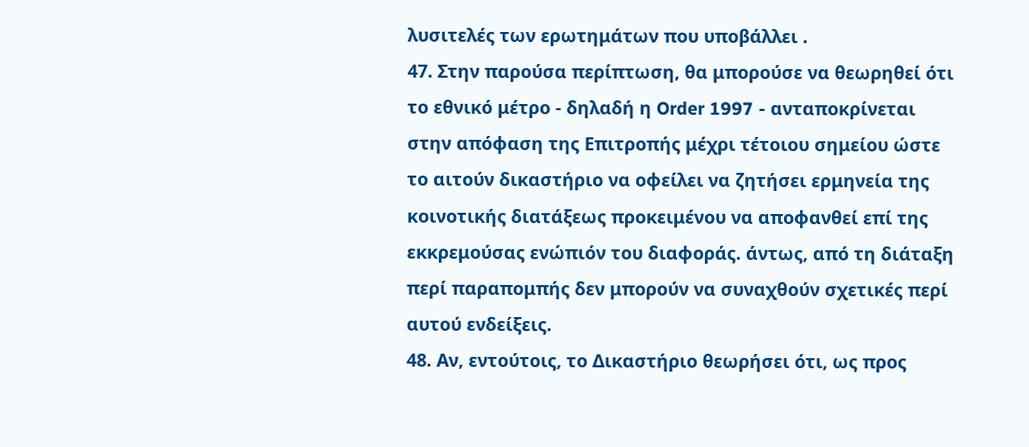λυσιτελές των ερωτημάτων που υποβάλλει .
47. Στην παρούσα περίπτωση, θα μπορούσε να θεωρηθεί ότι το εθνικό μέτρο - δηλαδή η Order 1997 - ανταποκρίνεται στην απόφαση της Επιτροπής μέχρι τέτοιου σημείου ώστε το αιτούν δικαστήριο να οφείλει να ζητήσει ερμηνεία της κοινοτικής διατάξεως προκειμένου να αποφανθεί επί της εκκρεμούσας ενώπιόν του διαφοράς. άντως, από τη διάταξη περί παραπομπής δεν μπορούν να συναχθούν σχετικές περί αυτού ενδείξεις.
48. Αν, εντούτοις, το Δικαστήριο θεωρήσει ότι, ως προς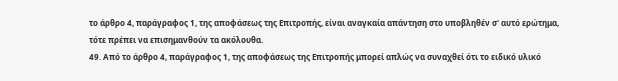το άρθρο 4, παράγραφος 1, της αποφάσεως της Επιτροπής, είναι αναγκαία απάντηση στο υποβληθέν σ' αυτό ερώτημα, τότε πρέπει να επισημανθούν τα ακόλουθα.
49. Από το άρθρο 4, παράγραφος 1, της αποφάσεως της Επιτροπής μπορεί απλώς να συναχθεί ότι το ειδικό υλικό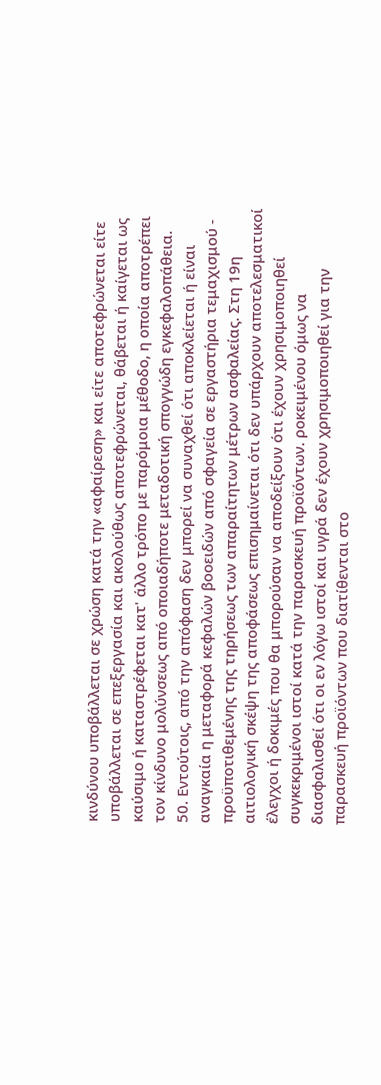κινδύνου υποβάλλεται σε χρώση κατά την «αφαίρεση» και είτε αποτεφρώνεται είτε υποβάλλεται σε επεξεργασία και ακολούθως αποτεφρώνεται, θάβεται ή καίγεται ως καύσιμο ή καταστρέφεται κατ' άλλο τρόπο με παρόμοια μέθοδο, η οποία αποτρέπει τον κίνδυνο μολύνσεως από οποιαδήποτε μεταδοτική σπογγώδη εγκεφαλοπάθεια.
50. Εντούτοις, από την απόφαση δεν μπορεί να συναχθεί ότι αποκλείεται ή είναι αναγκαία η μεταφορά κεφαλών βοοειδών από σφαγεία σε εργαστήρια τεμαχισμού - προϋποτιθεμένης της τηρήσεως των απαραίτητων μέτρων ασφαλείας. Στη 19η αιτιολογική σκέψη της αποφάσεως επισημαίνεται ότι δεν υπάρχουν αποτελεσματικοί έλεγχοι ή δοκιμές που θα μπορούσαν να αποδείξουν ότι έχουν χρησιμοποιηθεί συγκεκριμένοι ιστοί κατά την παρασκευή προϊόντων. ροκειμένου όμως να διασφαλισθεί ότι οι εν λόγω ιστοί και υγρά δεν έχουν χρησιμοποιηθεί για την παρασκευή προϊόντων που διατίθενται στο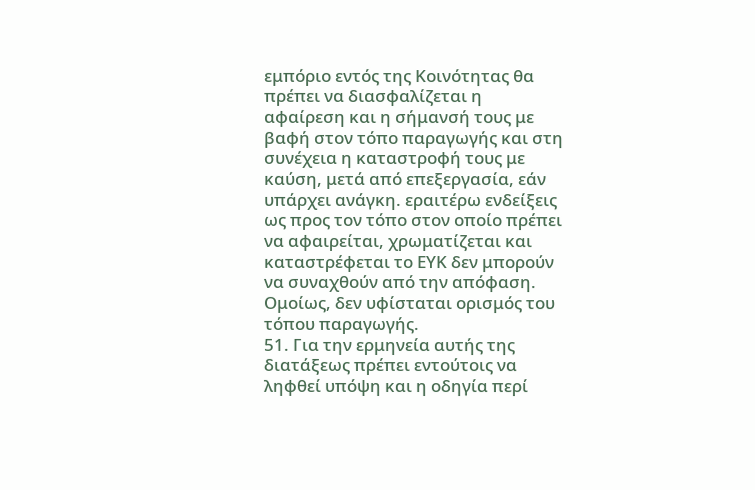εμπόριο εντός της Κοινότητας θα πρέπει να διασφαλίζεται η αφαίρεση και η σήμανσή τους με βαφή στον τόπο παραγωγής και στη συνέχεια η καταστροφή τους με καύση, μετά από επεξεργασία, εάν υπάρχει ανάγκη. εραιτέρω ενδείξεις ως προς τον τόπο στον οποίο πρέπει να αφαιρείται, χρωματίζεται και καταστρέφεται το ΕΥΚ δεν μπορούν να συναχθούν από την απόφαση. Ομοίως, δεν υφίσταται ορισμός του τόπου παραγωγής.
51. Για την ερμηνεία αυτής της διατάξεως πρέπει εντούτοις να ληφθεί υπόψη και η οδηγία περί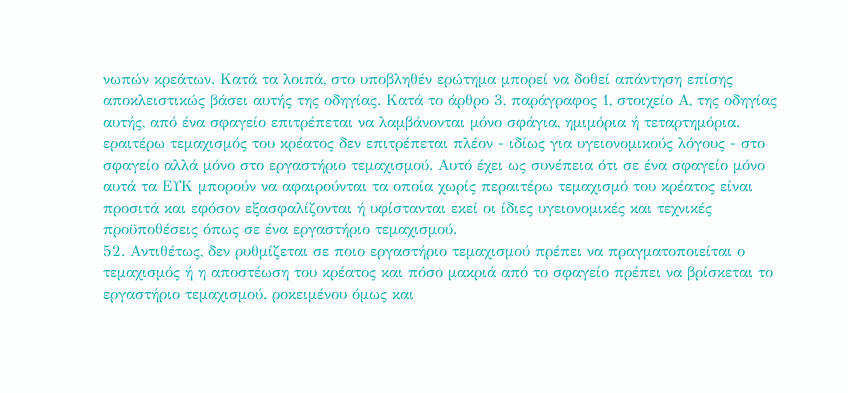νωπών κρεάτων. Κατά τα λοιπά, στο υποβληθέν ερώτημα μπορεί να δοθεί απάντηση επίσης αποκλειστικώς βάσει αυτής της οδηγίας. Κατά το άρθρο 3, παράγραφος 1, στοιχείο Α, της οδηγίας αυτής, από ένα σφαγείο επιτρέπεται να λαμβάνονται μόνο σφάγια, ημιμόρια ή τεταρτημόρια. εραιτέρω τεμαχισμός του κρέατος δεν επιτρέπεται πλέον - ιδίως για υγειονομικούς λόγους - στο σφαγείο αλλά μόνο στο εργαστήριο τεμαχισμού. Αυτό έχει ως συνέπεια ότι σε ένα σφαγείο μόνο αυτά τα ΕΥΚ μπορούν να αφαιρούνται τα οποία χωρίς περαιτέρω τεμαχισμό του κρέατος είναι προσιτά και εφόσον εξασφαλίζονται ή υφίστανται εκεί οι ίδιες υγειονομικές και τεχνικές προϋποθέσεις όπως σε ένα εργαστήριο τεμαχισμού.
52. Αντιθέτως, δεν ρυθμίζεται σε ποιο εργαστήριο τεμαχισμού πρέπει να πραγματοποιείται ο τεμαχισμός ή η αποστέωση του κρέατος και πόσο μακριά από το σφαγείο πρέπει να βρίσκεται το εργαστήριο τεμαχισμού. ροκειμένου όμως και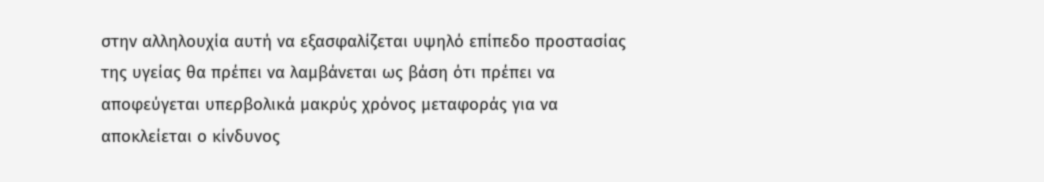στην αλληλουχία αυτή να εξασφαλίζεται υψηλό επίπεδο προστασίας της υγείας θα πρέπει να λαμβάνεται ως βάση ότι πρέπει να αποφεύγεται υπερβολικά μακρύς χρόνος μεταφοράς για να αποκλείεται ο κίνδυνος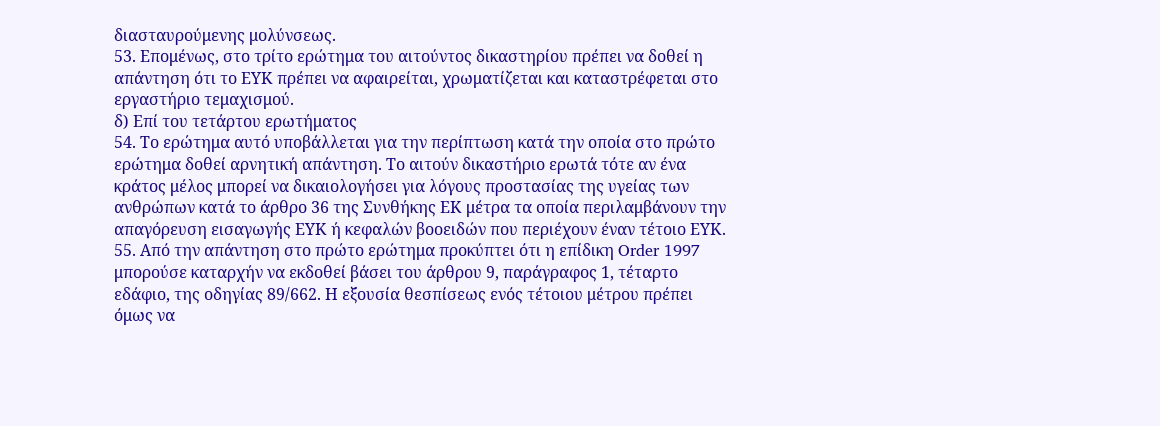διασταυρούμενης μολύνσεως.
53. Επομένως, στο τρίτο ερώτημα του αιτούντος δικαστηρίου πρέπει να δοθεί η απάντηση ότι το ΕΥΚ πρέπει να αφαιρείται, χρωματίζεται και καταστρέφεται στο εργαστήριο τεμαχισμού.
δ) Επί του τετάρτου ερωτήματος
54. Το ερώτημα αυτό υποβάλλεται για την περίπτωση κατά την οποία στο πρώτο ερώτημα δοθεί αρνητική απάντηση. Το αιτούν δικαστήριο ερωτά τότε αν ένα κράτος μέλος μπορεί να δικαιολογήσει για λόγους προστασίας της υγείας των ανθρώπων κατά το άρθρο 36 της Συνθήκης ΕΚ μέτρα τα οποία περιλαμβάνουν την απαγόρευση εισαγωγής ΕΥΚ ή κεφαλών βοοειδών που περιέχουν έναν τέτοιο ΕΥΚ.
55. Από την απάντηση στο πρώτο ερώτημα προκύπτει ότι η επίδικη Order 1997 μπορούσε καταρχήν να εκδοθεί βάσει του άρθρου 9, παράγραφος 1, τέταρτο εδάφιο, της οδηγίας 89/662. Η εξουσία θεσπίσεως ενός τέτοιου μέτρου πρέπει όμως να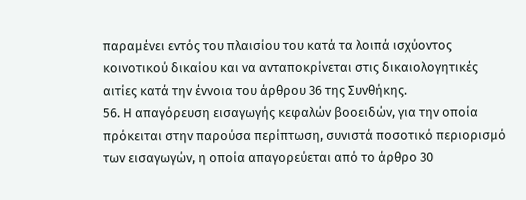παραμένει εντός του πλαισίου του κατά τα λοιπά ισχύοντος κοινοτικού δικαίου και να ανταποκρίνεται στις δικαιολογητικές αιτίες κατά την έννοια του άρθρου 36 της Συνθήκης.
56. Η απαγόρευση εισαγωγής κεφαλών βοοειδών, για την οποία πρόκειται στην παρούσα περίπτωση, συνιστά ποσοτικό περιορισμό των εισαγωγών, η οποία απαγορεύεται από το άρθρο 30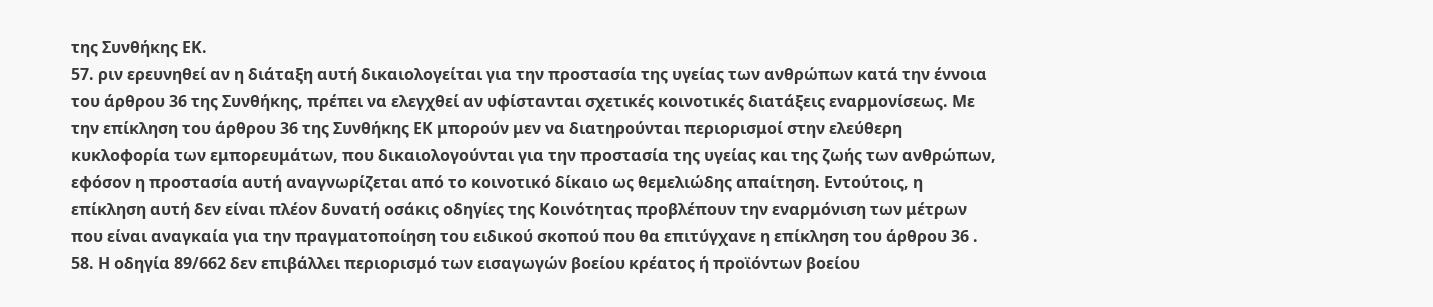της Συνθήκης ΕΚ.
57. ριν ερευνηθεί αν η διάταξη αυτή δικαιολογείται για την προστασία της υγείας των ανθρώπων κατά την έννοια του άρθρου 36 της Συνθήκης, πρέπει να ελεγχθεί αν υφίστανται σχετικές κοινοτικές διατάξεις εναρμονίσεως. Με την επίκληση του άρθρου 36 της Συνθήκης ΕΚ μπορούν μεν να διατηρούνται περιορισμοί στην ελεύθερη κυκλοφορία των εμπορευμάτων, που δικαιολογούνται για την προστασία της υγείας και της ζωής των ανθρώπων, εφόσον η προστασία αυτή αναγνωρίζεται από το κοινοτικό δίκαιο ως θεμελιώδης απαίτηση. Εντούτοις, η επίκληση αυτή δεν είναι πλέον δυνατή οσάκις οδηγίες της Κοινότητας προβλέπουν την εναρμόνιση των μέτρων που είναι αναγκαία για την πραγματοποίηση του ειδικού σκοπού που θα επιτύγχανε η επίκληση του άρθρου 36 .
58. Η οδηγία 89/662 δεν επιβάλλει περιορισμό των εισαγωγών βοείου κρέατος ή προϊόντων βοείου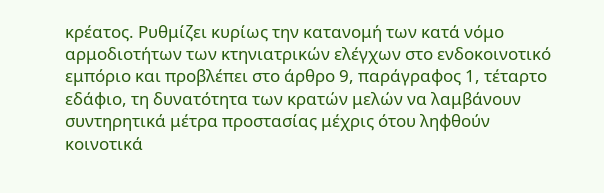κρέατος. Ρυθμίζει κυρίως την κατανομή των κατά νόμο αρμοδιοτήτων των κτηνιατρικών ελέγχων στο ενδοκοινοτικό εμπόριο και προβλέπει στο άρθρο 9, παράγραφος 1, τέταρτο εδάφιο, τη δυνατότητα των κρατών μελών να λαμβάνουν συντηρητικά μέτρα προστασίας μέχρις ότου ληφθούν κοινοτικά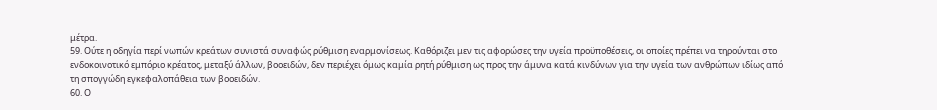μέτρα.
59. Ούτε η οδηγία περί νωπών κρεάτων συνιστά συναφώς ρύθμιση εναρμονίσεως. Καθόριζει μεν τις αφορώσες την υγεία προϋποθέσεις, οι οποίες πρέπει να τηρούνται στο ενδοκοινοτικό εμπόριο κρέατος, μεταξύ άλλων, βοοειδών, δεν περιέχει όμως καμία ρητή ρύθμιση ως προς την άμυνα κατά κινδύνων για την υγεία των ανθρώπων ιδίως από τη σπογγώδη εγκεφαλοπάθεια των βοοειδών.
60. Ο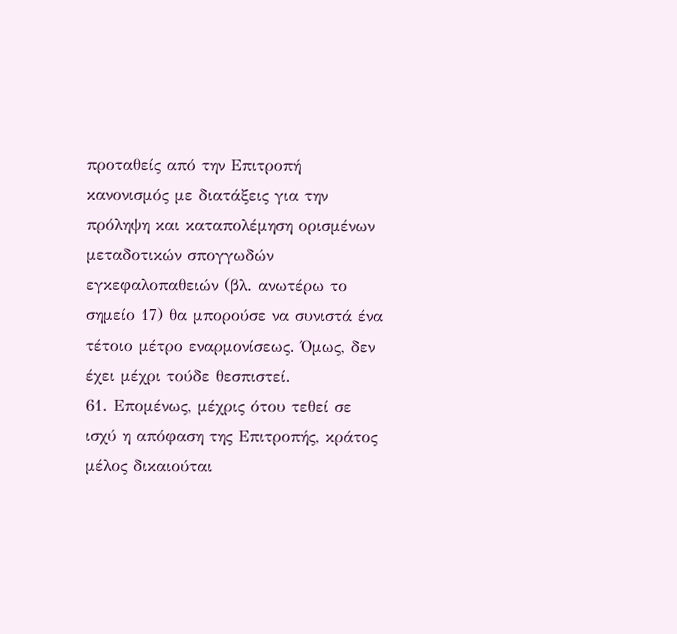προταθείς από την Επιτροπή κανονισμός με διατάξεις για την πρόληψη και καταπολέμηση ορισμένων μεταδοτικών σπογγωδών εγκεφαλοπαθειών (βλ. ανωτέρω το σημείο 17) θα μπορούσε να συνιστά ένα τέτοιο μέτρο εναρμονίσεως. Όμως, δεν έχει μέχρι τούδε θεσπιστεί.
61. Επομένως, μέχρις ότου τεθεί σε ισχύ η απόφαση της Επιτροπής, κράτος μέλος δικαιούται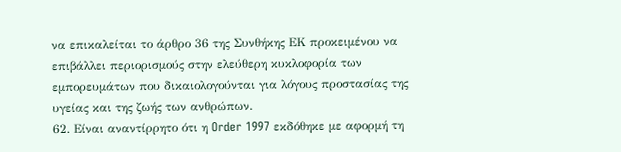να επικαλείται το άρθρο 36 της Συνθήκης ΕΚ προκειμένου να επιβάλλει περιορισμούς στην ελεύθερη κυκλοφορία των εμπορευμάτων που δικαιολογούνται για λόγους προστασίας της υγείας και της ζωής των ανθρώπων.
62. Είναι αναντίρρητο ότι η Order 1997 εκδόθηκε με αφορμή τη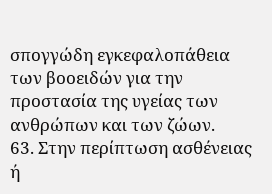σπογγώδη εγκεφαλοπάθεια των βοοειδών για την προστασία της υγείας των ανθρώπων και των ζώων.
63. Στην περίπτωση ασθένειας ή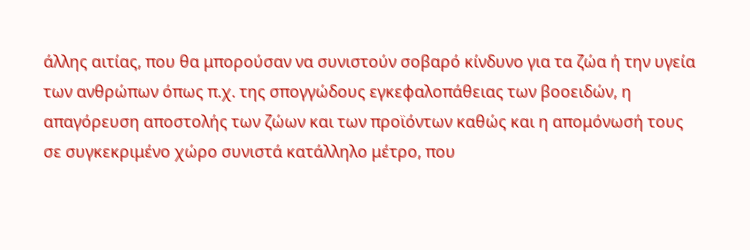άλλης αιτίας, που θα μπορούσαν να συνιστούν σοβαρό κίνδυνο για τα ζώα ή την υγεία των ανθρώπων όπως π.χ. της σπογγώδους εγκεφαλοπάθειας των βοοειδών, η απαγόρευση αποστολής των ζώων και των προϊόντων καθώς και η απομόνωσή τους σε συγκεκριμένο χώρο συνιστά κατάλληλο μέτρο, που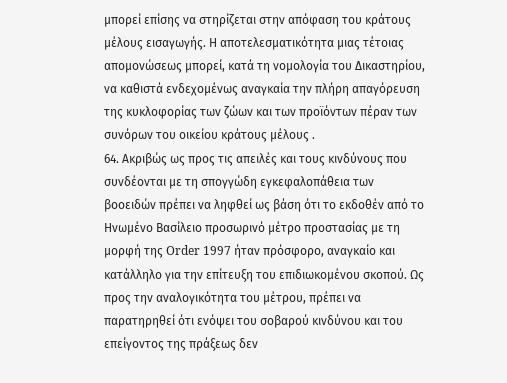μπορεί επίσης να στηρίζεται στην απόφαση του κράτους μέλους εισαγωγής. Η αποτελεσματικότητα μιας τέτοιας απομονώσεως μπορεί, κατά τη νομολογία του Δικαστηρίου, να καθιστά ενδεχομένως αναγκαία την πλήρη απαγόρευση της κυκλοφορίας των ζώων και των προϊόντων πέραν των συνόρων του οικείου κράτους μέλους .
64. Ακριβώς ως προς τις απειλές και τους κινδύνους που συνδέονται με τη σπογγώδη εγκεφαλοπάθεια των βοοειδών πρέπει να ληφθεί ως βάση ότι το εκδοθέν από το Ηνωμένο Βασίλειο προσωρινό μέτρο προστασίας με τη μορφή της Order 1997 ήταν πρόσφορο, αναγκαίο και κατάλληλο για την επίτευξη του επιδιωκομένου σκοπού. Ως προς την αναλογικότητα του μέτρου, πρέπει να παρατηρηθεί ότι ενόψει του σοβαρού κινδύνου και του επείγοντος της πράξεως δεν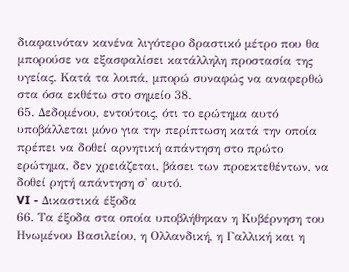διαφαινόταν κανένα λιγότερο δραστικό μέτρο που θα μπορούσε να εξασφαλίσει κατάλληλη προστασία της υγείας. Κατά τα λοιπά, μπορώ συναφώς να αναφερθώ στα όσα εκθέτω στο σημείο 38.
65. Δεδομένου, εντούτοις, ότι το ερώτημα αυτό υποβάλλεται μόνο για την περίπτωση κατά την οποία πρέπει να δοθεί αρνητική απάντηση στο πρώτο ερώτημα, δεν χρειάζεται, βάσει των προεκτεθέντων, να δοθεί ρητή απάντηση σ' αυτό.
VI - Δικαστικά έξοδα
66. Τα έξοδα στα οποία υποβλήθηκαν η Κυβέρνηση του Ηνωμένου Βασιλείου, η Ολλανδική, η Γαλλική και η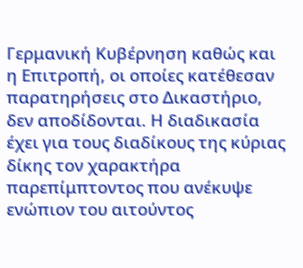Γερμανική Κυβέρνηση καθώς και η Επιτροπή, οι οποίες κατέθεσαν παρατηρήσεις στο Δικαστήριο, δεν αποδίδονται. Η διαδικασία έχει για τους διαδίκους της κύριας δίκης τον χαρακτήρα παρεπίμπτοντος που ανέκυψε ενώπιον του αιτούντος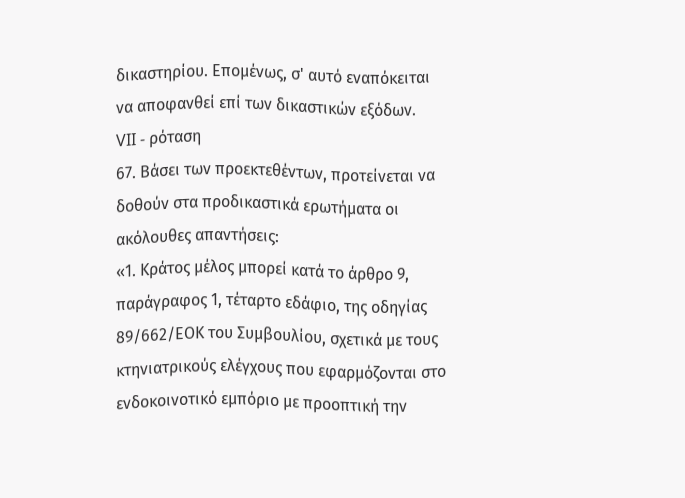δικαστηρίου. Επομένως, σ' αυτό εναπόκειται να αποφανθεί επί των δικαστικών εξόδων.
VII - ρόταση
67. Βάσει των προεκτεθέντων, προτείνεται να δοθούν στα προδικαστικά ερωτήματα οι ακόλουθες απαντήσεις:
«1. Κράτος μέλος μπορεί κατά το άρθρο 9, παράγραφος 1, τέταρτο εδάφιο, της οδηγίας 89/662/ΕΟΚ του Συμβουλίου, σχετικά με τους κτηνιατρικούς ελέγχους που εφαρμόζονται στο ενδοκοινοτικό εμπόριο με προοπτική την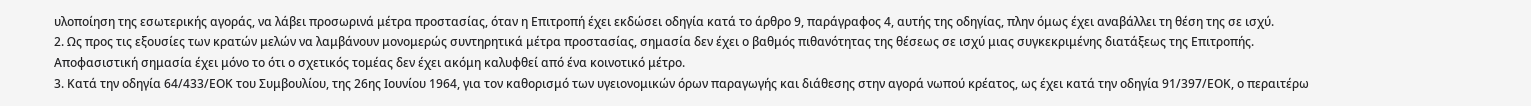υλοποίηση της εσωτερικής αγοράς, να λάβει προσωρινά μέτρα προστασίας, όταν η Επιτροπή έχει εκδώσει οδηγία κατά το άρθρο 9, παράγραφος 4, αυτής της οδηγίας, πλην όμως έχει αναβάλλει τη θέση της σε ισχύ.
2. Ως προς τις εξουσίες των κρατών μελών να λαμβάνουν μονομερώς συντηρητικά μέτρα προστασίας, σημασία δεν έχει ο βαθμός πιθανότητας της θέσεως σε ισχύ μιας συγκεκριμένης διατάξεως της Επιτροπής. Αποφασιστική σημασία έχει μόνο το ότι ο σχετικός τομέας δεν έχει ακόμη καλυφθεί από ένα κοινοτικό μέτρο.
3. Κατά την οδηγία 64/433/ΕΟΚ του Συμβουλίου, της 26ης Ιουνίου 1964, για τον καθορισμό των υγειονομικών όρων παραγωγής και διάθεσης στην αγορά νωπού κρέατος, ως έχει κατά την οδηγία 91/397/ΕΟΚ, ο περαιτέρω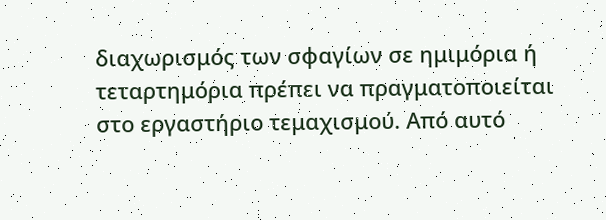διαχωρισμός των σφαγίων σε ημιμόρια ή τεταρτημόρια πρέπει να πραγματοποιείται στο εργαστήριο τεμαχισμού. Από αυτό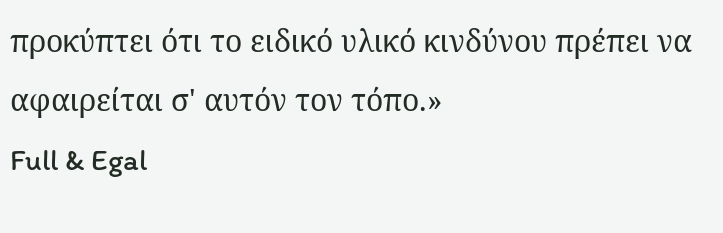προκύπτει ότι το ειδικό υλικό κινδύνου πρέπει να αφαιρείται σ' αυτόν τον τόπο.»
Full & Egal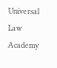Universal Law Academy